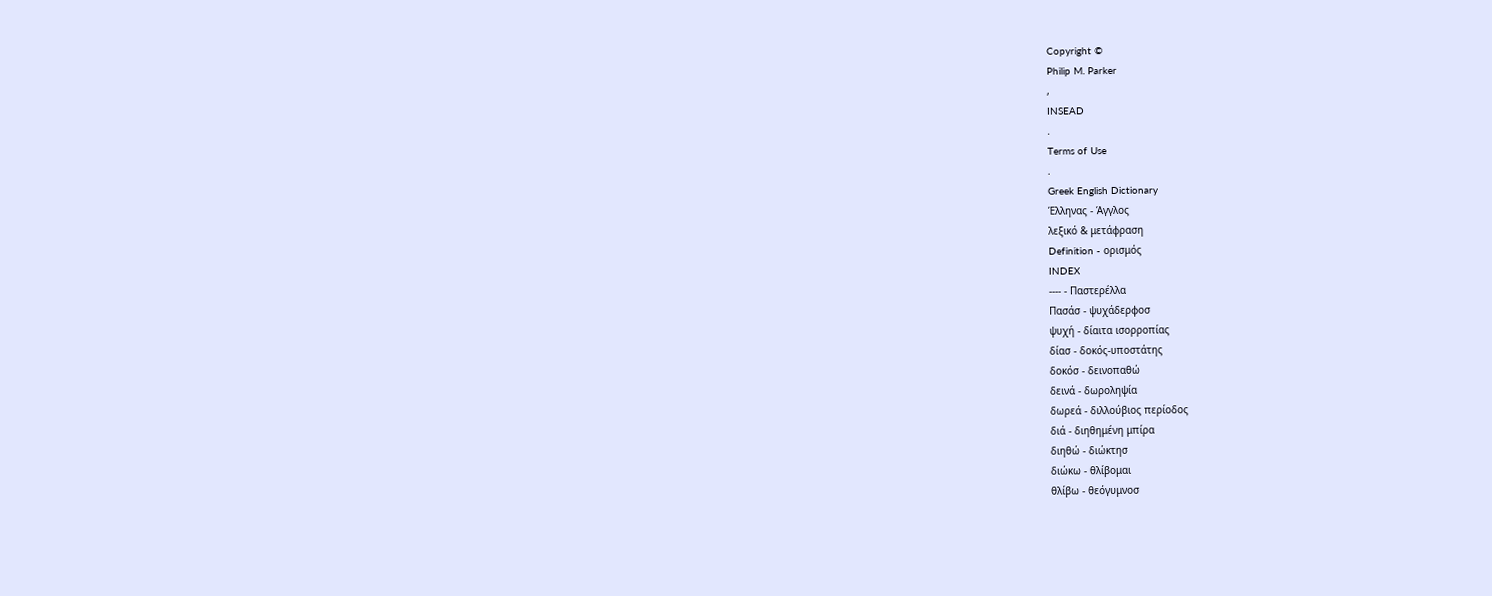Copyright ©
Philip M. Parker
,
INSEAD
.
Terms of Use
.
Greek English Dictionary
Έλληνας - Άγγλος
λεξικό & μετάφραση
Definition - ορισμός
INDEX
---- - Παστερέλλα
Πασάσ - ψυχάδερφοσ
ψυχή - δίαιτα ισορροπίας
δίασ - δοκός-υποστάτης
δοκόσ - δεινοπαθώ
δεινά - δωροληψία
δωρεά - διλλούβιος περίοδος
διά - διηθημένη μπίρα
διηθώ - διώκτησ
διώκω - θλίβομαι
θλίβω - θεόγυμνοσ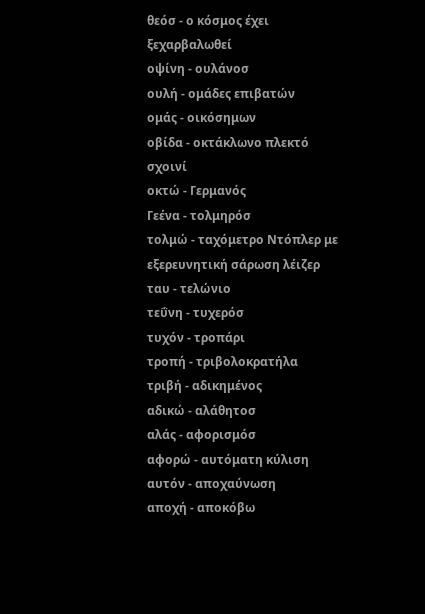θεόσ - ο κόσμος έχει ξεχαρβαλωθεί
οψίνη - ουλάνοσ
ουλή - ομάδες επιβατών
ομάς - οικόσημων
οβίδα - οκτάκλωνο πλεκτό σχοινί
οκτώ - Γερμανός
Γεένα - τολμηρόσ
τολμώ - ταχόμετρο Nτόπλερ με εξερευνητική σάρωση λέιζερ
ταυ - τελώνιο
τεΰνη - τυχερόσ
τυχόν - τροπάρι
τροπή - τριβολοκρατήλα
τριβή - αδικημένος
αδικώ - αλάθητοσ
αλάς - αφορισμόσ
αφορώ - αυτόματη κύλιση
αυτόν - αποχαύνωση
αποχή - αποκόβω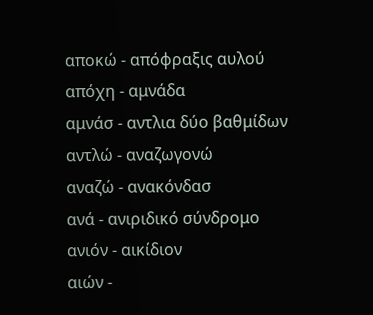αποκώ - απόφραξις αυλού
απόχη - αμνάδα
αμνάσ - αντλια δύο βαθμίδων
αντλώ - αναζωγονώ
αναζώ - ανακόνδασ
ανά - ανιριδικό σύνδρομο
ανιόν - αικίδιον
αιών -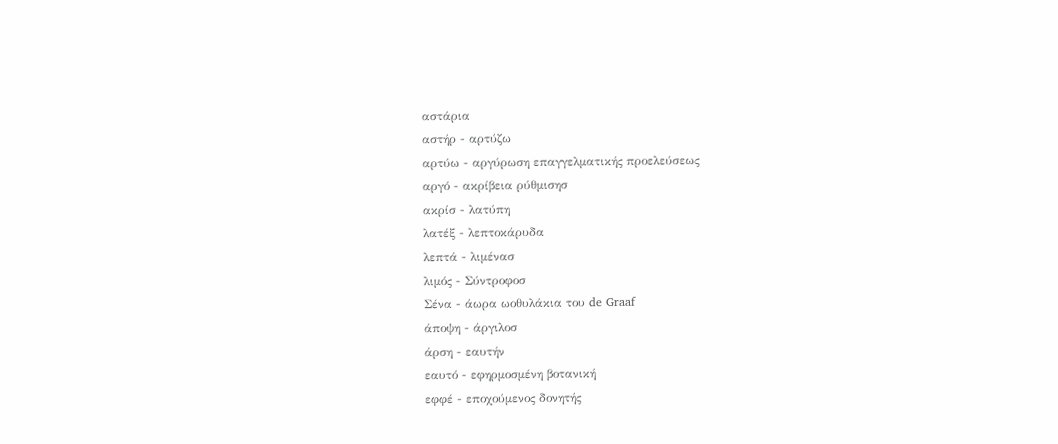αστάρια
αστήρ - αρτύζω
αρτύω - αργύρωση επαγγελματικής προελεύσεως
αργό - ακρίβεια ρύθμισησ
ακρίσ - λατύπη
λατέξ - λεπτοκάρυδα
λεπτά - λιμένασ
λιμός - Σύντροφοσ
Σένα - άωρα ωοθυλάκια του de Graaf
άποψη - άργιλοσ
άρση - εαυτήν
εαυτό - εφηρμοσμένη βοτανική
εφφέ - εποχούμενος δονητής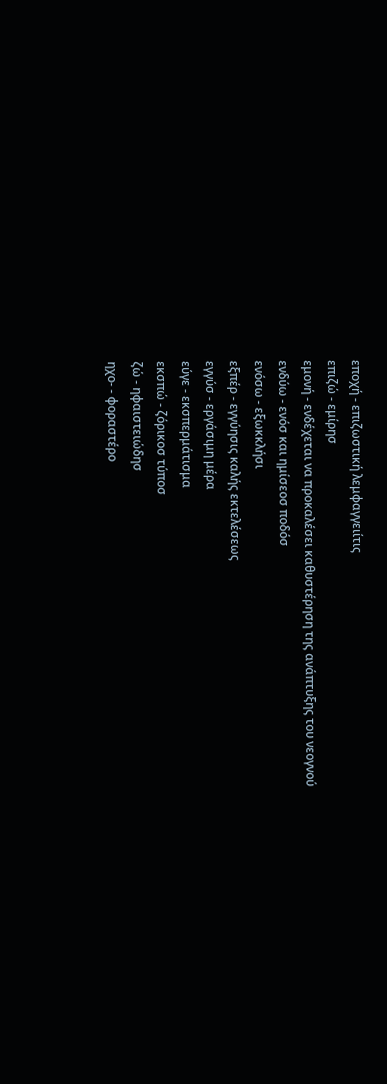εποχή - επιζωστική λεμφαγγειίτις
επιζώ - εμίρησ
εμονή - ενδέχεται να προκαλέσει καθυστέρηση της ανάπτυξης του νεογνού
ενδύω - ενόσ και ημίσεοσ ποδόσ
ενόσω - εξωκκλήσι
εξπέρ - εγγύησις καλής εκτελέσεως
εγγύσ - εργάσιμη μέρα
εύγε - εκσπερμάτισμα
εκσπώ - ζόρικοσ τύποσ
ζώ - ηφαιστειώδησ
ηχο- - φοραστέρο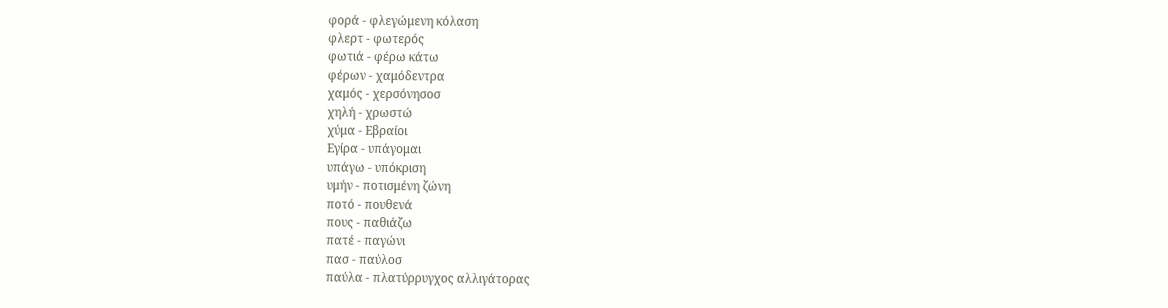φορά - φλεγώμενη κόλαση
φλερτ - φωτερός
φωτιά - φέρω κάτω
φέρων - χαμόδεντρα
χαμός - χερσόνησοσ
χηλή - χρωστώ
χύμα - Εβραίοι
Εγίρα - υπάγομαι
υπάγω - υπόκριση
υμήν - ποτισμένη ζώνη
ποτό - πουθενά
πους - παθιάζω
πατέ - παγώνι
πασ - παύλοσ
παύλα - πλατύρρυγχος αλλιγάτορας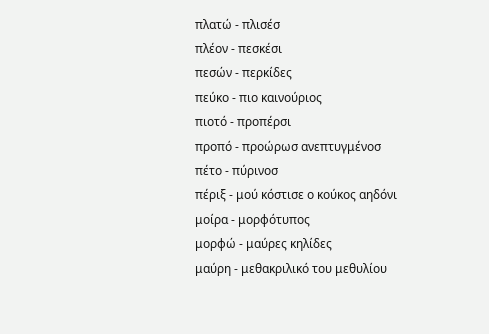πλατώ - πλισέσ
πλέον - πεσκέσι
πεσών - περκίδες
πεύκο - πιο καινούριος
πιοτό - προπέρσι
προπό - προώρωσ ανεπτυγμένοσ
πέτο - πύρινοσ
πέριξ - μού κόστισε ο κούκος αηδόνι
μοίρα - μορφότυπος
μορφώ - μαύρες κηλίδες
μαύρη - μεθακριλικό του μεθυλίου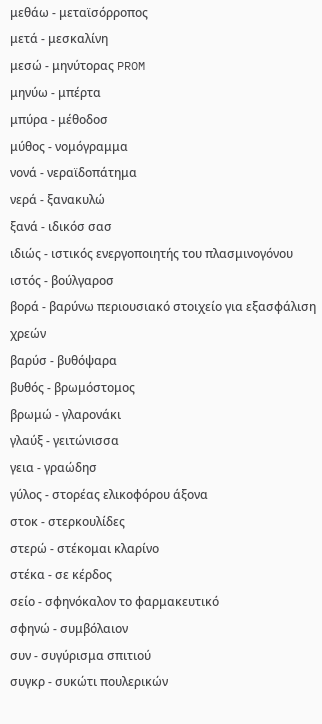μεθάω - μεταϊσόρροπος
μετά - μεσκαλίνη
μεσώ - μηνύτορας PROM
μηνύω - μπέρτα
μπύρα - μέθοδοσ
μύθος - νομόγραμμα
νονά - νεραϊδοπάτημα
νερά - ξανακυλώ
ξανά - ιδικόσ σασ
ιδιώς - ιστικός ενεργοποιητής του πλασμινογόνου
ιστός - βούλγαροσ
βορά - βαρύνω περιουσιακό στοιχείο για εξασφάλιση χρεών
βαρύσ - βυθόψαρα
βυθός - βρωμόστομος
βρωμώ - γλαρονάκι
γλαύξ - γειτώνισσα
γεια - γραώδησ
γύλος - στορέας ελικοφόρου άξονα
στοκ - στερκουλίδες
στερώ - στέκομαι κλαρίνο
στέκα - σε κέρδος
σείο - σφηνόκαλον το φαρμακευτικό
σφηνώ - συμβόλαιον
συν - συγύρισμα σπιτιού
συγκρ - συκώτι πουλερικών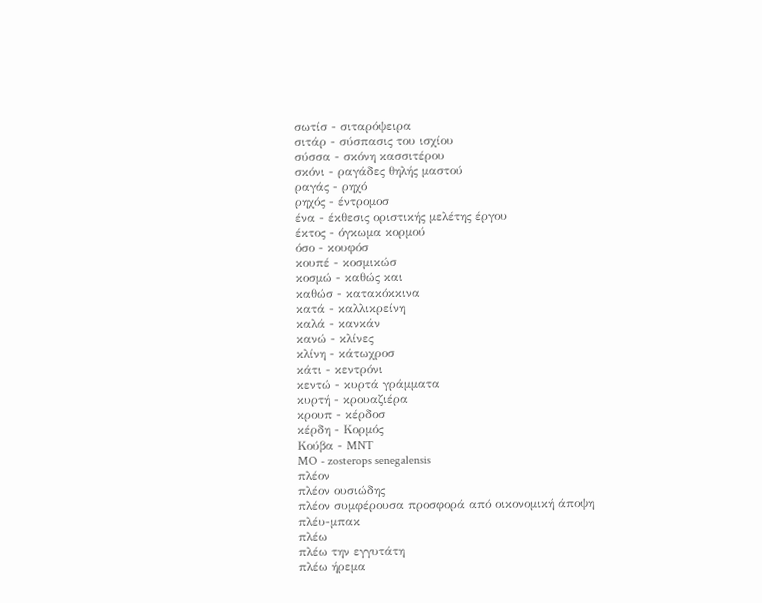σωτίσ - σιταρόψειρα
σιτάρ - σύσπασις του ισχίου
σύσσα - σκόνη κασσιτέρου
σκόνι - ραγάδες θηλής μαστού
ραγάς - ρηχό
ρηχός - έντρομοσ
ένα - έκθεσις οριστικής μελέτης έργου
έκτος - όγκωμα κορμού
όσο - κουφόσ
κουπέ - κοσμικώσ
κοσμώ - καθώς και
καθώσ - κατακόκκινα
κατά - καλλικρείνη
καλά - κανκάν
κανώ - κλίνες
κλίνη - κάτωχροσ
κάτι - κεντρόνι
κεντώ - κυρτά γράμματα
κυρτή - κρουαζιέρα
κρουπ - κέρδοσ
κέρδη - Κορμός
Κούβα - MNT
MO - zosterops senegalensis
πλέον
πλέον ουσιώδης
πλέον συμφέρουσα προσφορά από οικονομική άποψη
πλέυ-μπακ
πλέω
πλέω την εγγυτάτη
πλέω ήρεμα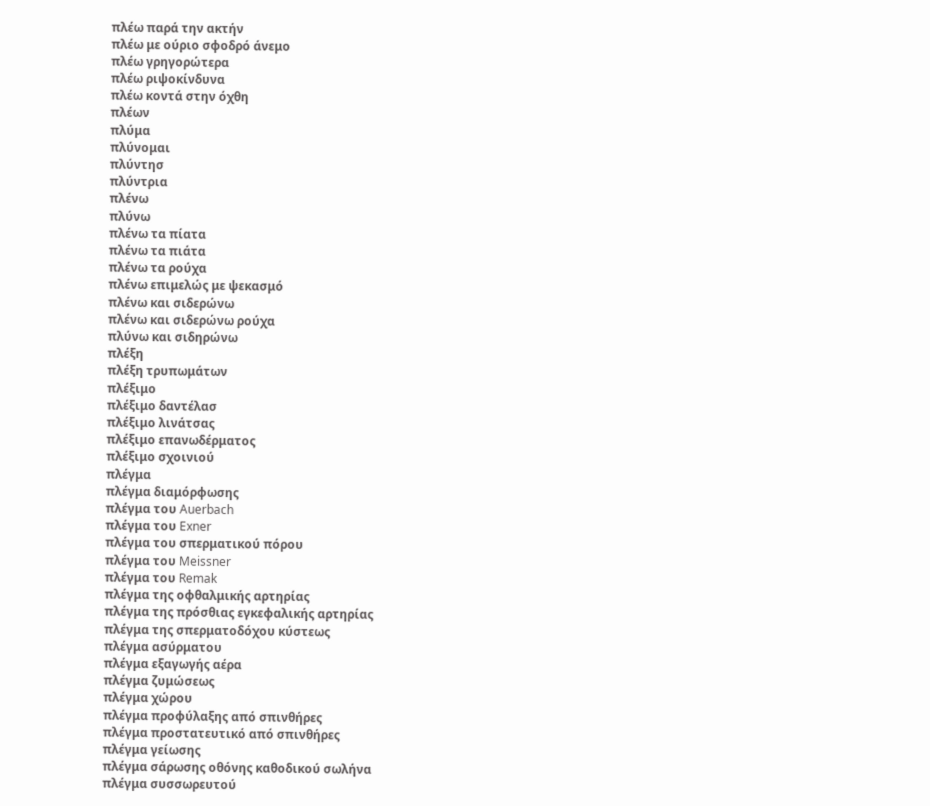πλέω παρά την ακτήν
πλέω με ούριο σφοδρό άνεμο
πλέω γρηγορώτερα
πλέω ριψοκίνδυνα
πλέω κοντά στην όχθη
πλέων
πλύμα
πλύνομαι
πλύντησ
πλύντρια
πλένω
πλύνω
πλένω τα πίατα
πλένω τα πιάτα
πλένω τα ρούχα
πλένω επιμελώς με ψεκασμό
πλένω και σιδερώνω
πλένω και σιδερώνω ρούχα
πλύνω και σιδηρώνω
πλέξη
πλέξη τρυπωμάτων
πλέξιμο
πλέξιμο δαντέλασ
πλέξιμο λινάτσας
πλέξιμο επανωδέρματος
πλέξιμο σχοινιού
πλέγμα
πλέγμα διαμόρφωσης
πλέγμα του Auerbach
πλέγμα του Exner
πλέγμα του σπερματικού πόρου
πλέγμα του Meissner
πλέγμα του Remak
πλέγμα της οφθαλμικής αρτηρίας
πλέγμα της πρόσθιας εγκεφαλικής αρτηρίας
πλέγμα της σπερματοδόχου κύστεως
πλέγμα ασύρματου
πλέγμα εξαγωγής αέρα
πλέγμα ζυμώσεως
πλέγμα χώρου
πλέγμα προφύλαξης από σπινθήρες
πλέγμα προστατευτικό από σπινθήρες
πλέγμα γείωσης
πλέγμα σάρωσης οθόνης καθοδικού σωλήνα
πλέγμα συσσωρευτού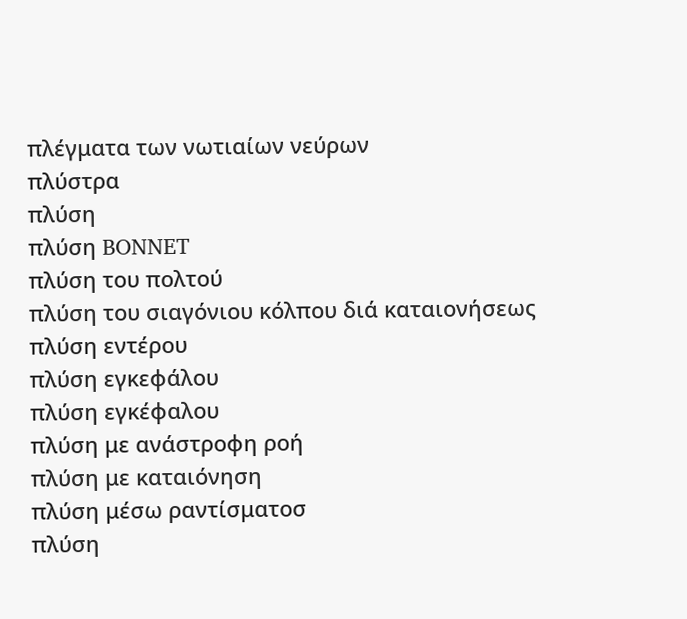πλέγματα των νωτιαίων νεύρων
πλύστρα
πλύση
πλύση BONNET
πλύση του πολτού
πλύση του σιαγόνιου κόλπου διά καταιονήσεως
πλύση εντέρου
πλύση εγκεφάλου
πλύση εγκέφαλου
πλύση με ανάστροφη ροή
πλύση με καταιόνηση
πλύση μέσω ραντίσματοσ
πλύση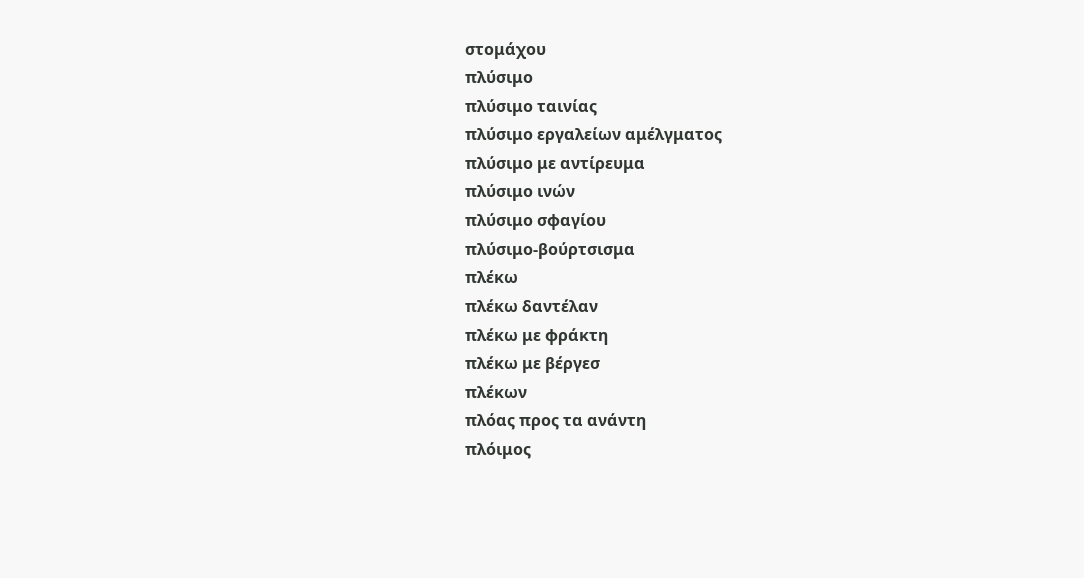στομάχου
πλύσιμο
πλύσιμο ταινίας
πλύσιμο εργαλείων αμέλγματος
πλύσιμο με αντίρευμα
πλύσιμο ινών
πλύσιμο σφαγίου
πλύσιμο-βούρτσισμα
πλέκω
πλέκω δαντέλαν
πλέκω με φράκτη
πλέκω με βέργεσ
πλέκων
πλόας προς τα ανάντη
πλόιμος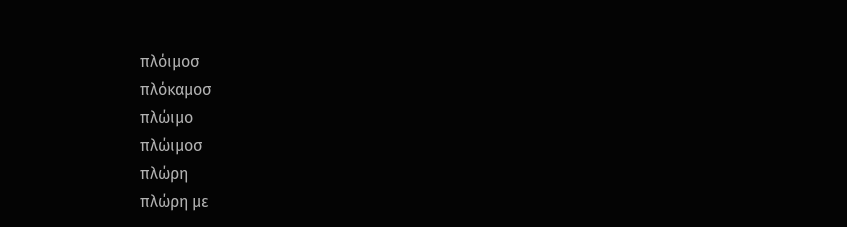πλόιμοσ
πλόκαμοσ
πλώιμο
πλώιμοσ
πλώρη
πλώρη με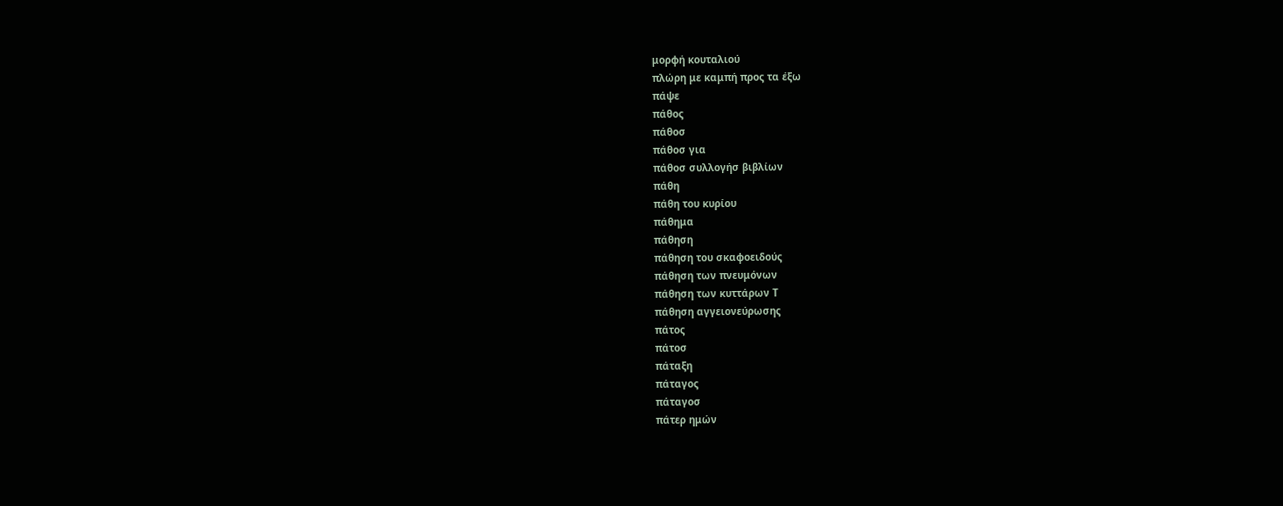μορφή κουταλιού
πλώρη με καμπή προς τα έξω
πάψε
πάθος
πάθοσ
πάθοσ για
πάθοσ συλλογήσ βιβλίων
πάθη
πάθη του κυρίου
πάθημα
πάθηση
πάθηση του σκαφοειδούς
πάθηση των πνευμόνων
πάθηση των κυττάρων Τ
πάθηση αγγειονεύρωσης
πάτος
πάτοσ
πάταξη
πάταγος
πάταγοσ
πάτερ ημών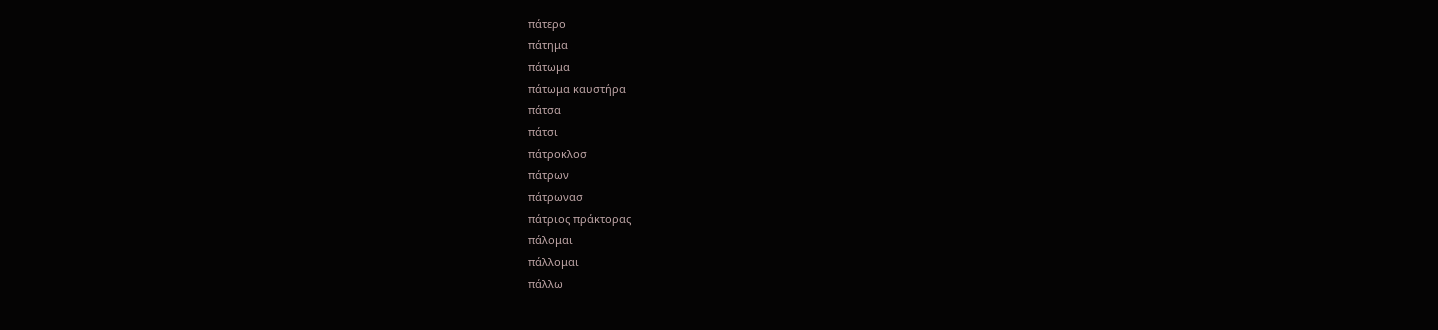πάτερο
πάτημα
πάτωμα
πάτωμα καυστήρα
πάτσα
πάτσι
πάτροκλοσ
πάτρων
πάτρωνασ
πάτριος πράκτορας
πάλομαι
πάλλομαι
πάλλω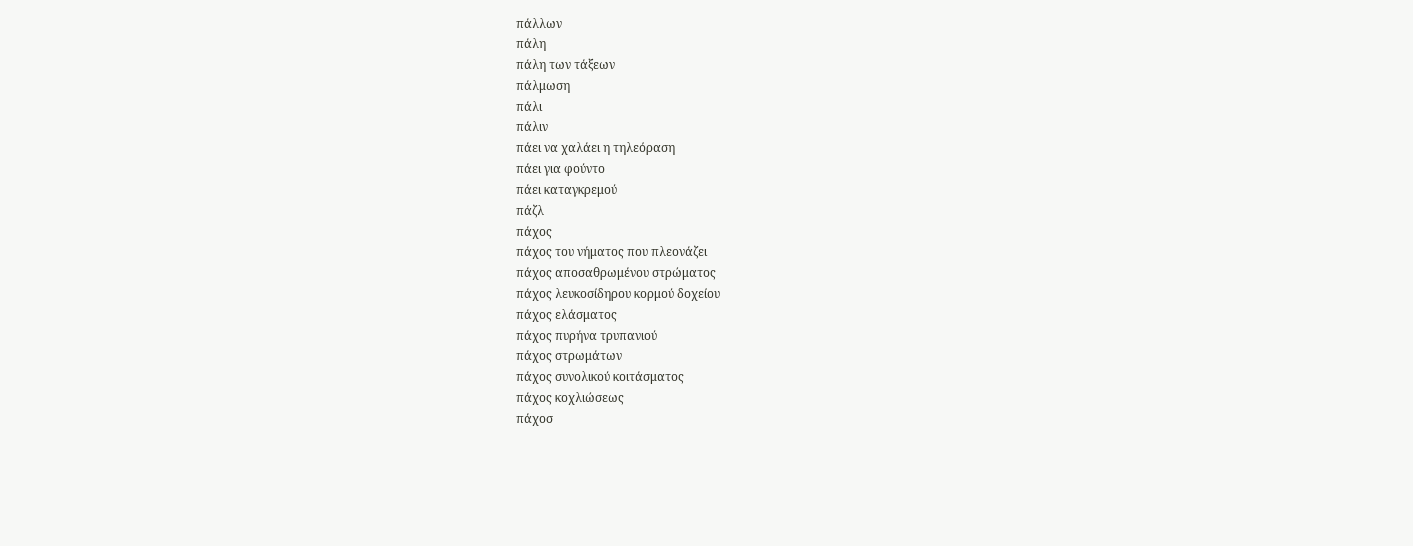πάλλων
πάλη
πάλη των τάξεων
πάλμωση
πάλι
πάλιν
πάει να χαλάει η τηλεόραση
πάει για φούντο
πάει καταγκρεμού
πάζλ
πάχος
πάχος του νήματος που πλεονάζει
πάχος αποσαθρωμένου στρώματος
πάχος λευκοσίδηρου κορμού δοχείου
πάχος ελάσματος
πάχος πυρήνα τρυπανιού
πάχος στρωμάτων
πάχος συνολικού κοιτάσματος
πάχος κοχλιώσεως
πάχοσ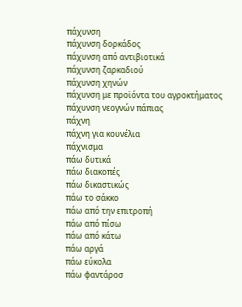πάχυνση
πάχυνση δορκάδος
πάχυνση από αντιβιοτικά
πάχυνση ζαρκαδιού
πάχυνση χηνών
πάχυνση με προϊόντα του αγροκτήματος
πάχυνση νεογνών πάπιας
πάχνη
πάχνη για κουνέλια
πάχνισμα
πάω δυτικά
πάω διακοπές
πάω δικαστικώς
πάω το σάκκο
πάω από την επιτροπή
πάω από πίσω
πάω από κάτω
πάω αργά
πάω εύκολα
πάω φαντάροσ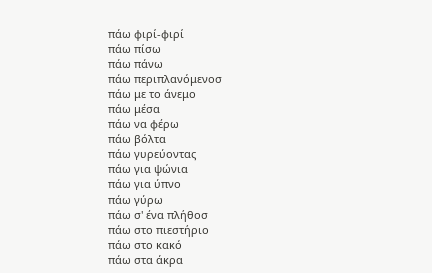πάω φιρί-φιρί
πάω πίσω
πάω πάνω
πάω περιπλανόμενοσ
πάω με το άνεμο
πάω μέσα
πάω να φέρω
πάω βόλτα
πάω γυρεύοντας
πάω για ψώνια
πάω για ύπνο
πάω γύρω
πάω σ' ένα πλήθοσ
πάω στο πιεστήριο
πάω στο κακό
πάω στα άκρα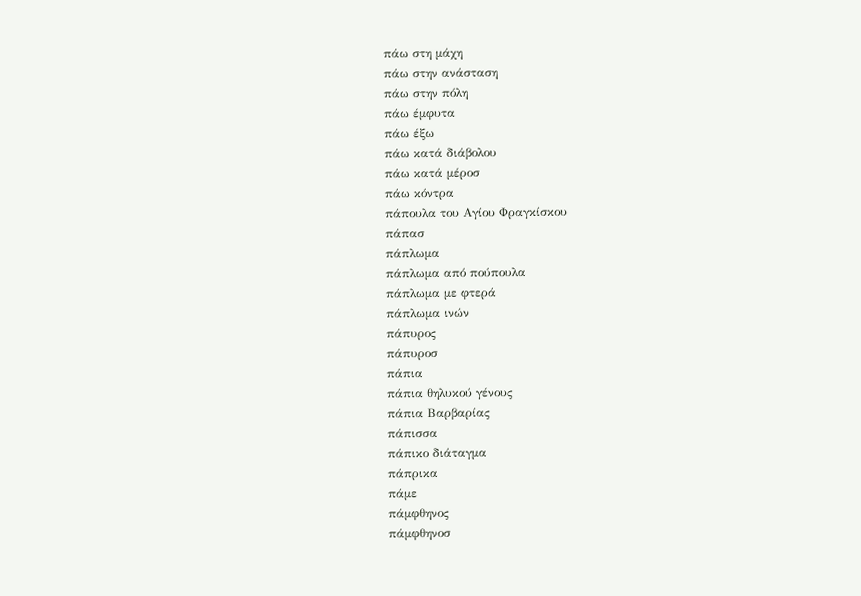πάω στη μάχη
πάω στην ανάσταση
πάω στην πόλη
πάω έμφυτα
πάω έξω
πάω κατά διάβολου
πάω κατά μέροσ
πάω κόντρα
πάπουλα του Αγίου Φραγκίσκου
πάπασ
πάπλωμα
πάπλωμα από πούπουλα
πάπλωμα με φτερά
πάπλωμα ινών
πάπυρος
πάπυροσ
πάπια
πάπια θηλυκού γένους
πάπια Βαρβαρίας
πάπισσα
πάπικο διάταγμα
πάπρικα
πάμε
πάμφθηνος
πάμφθηνοσ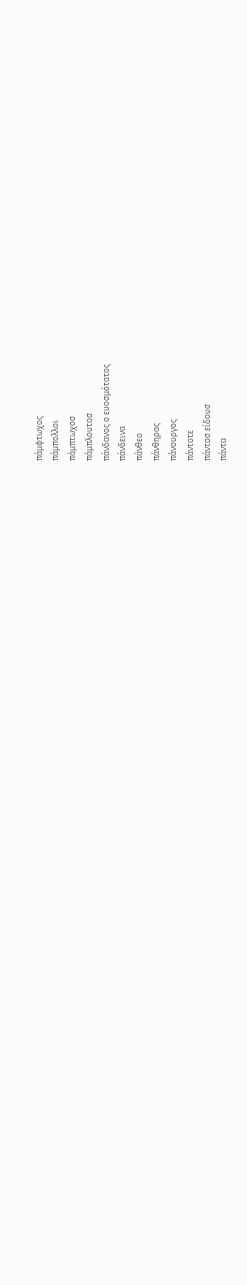πάμφτωχος
πάμπολλοι
πάμπτωχοσ
πάμπλουτοσ
πάνδανος ο ευοσμότατος
πάνδεινα
πάνθεο
πάνθηρας
πάνουργος
πάντοτε
πάντοσ είδουσ
πάντα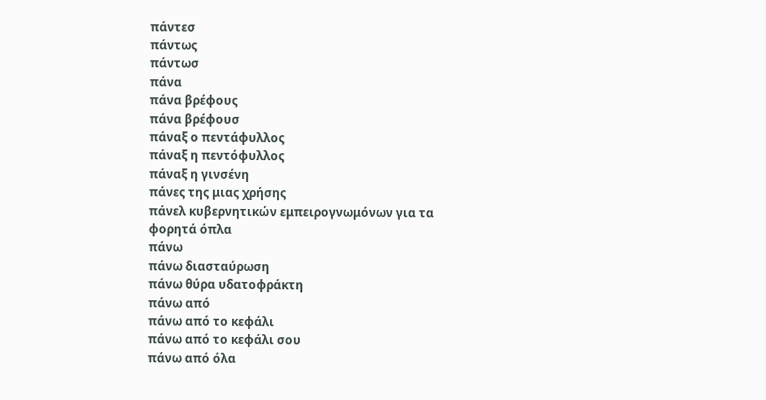πάντεσ
πάντως
πάντωσ
πάνα
πάνα βρέφους
πάνα βρέφουσ
πάναξ ο πεντάφυλλος
πάναξ η πεντόφυλλος
πάναξ η γινσένη
πάνες της μιας χρήσης
πάνελ κυβερνητικών εμπειρογνωμόνων για τα φορητά όπλα
πάνω
πάνω διασταύρωση
πάνω θύρα υδατοφράκτη
πάνω από
πάνω από το κεφάλι
πάνω από το κεφάλι σου
πάνω από όλα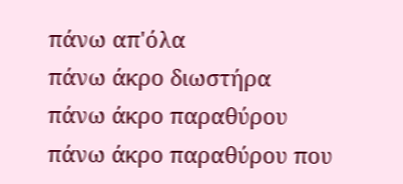πάνω απ'όλα
πάνω άκρο διωστήρα
πάνω άκρο παραθύρου
πάνω άκρο παραθύρου που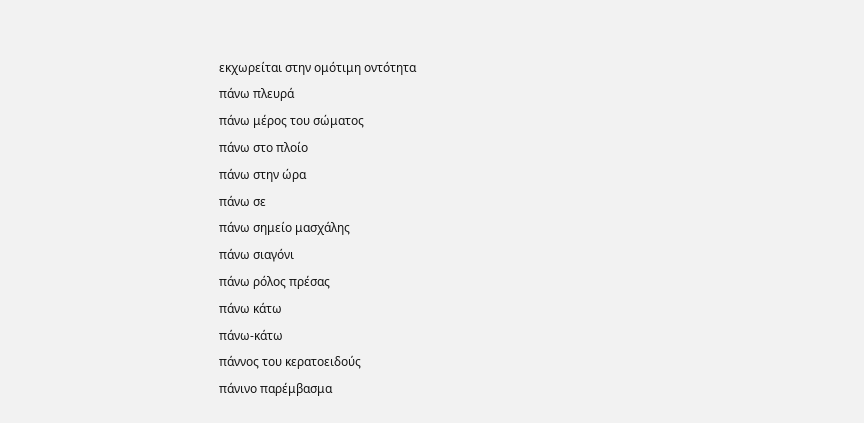εκχωρείται στην ομότιμη οντότητα
πάνω πλευρά
πάνω μέρος του σώματος
πάνω στο πλοίο
πάνω στην ώρα
πάνω σε
πάνω σημείο μασχάλης
πάνω σιαγόνι
πάνω ρόλος πρέσας
πάνω κάτω
πάνω-κάτω
πάννος του κερατοειδούς
πάνινο παρέμβασμα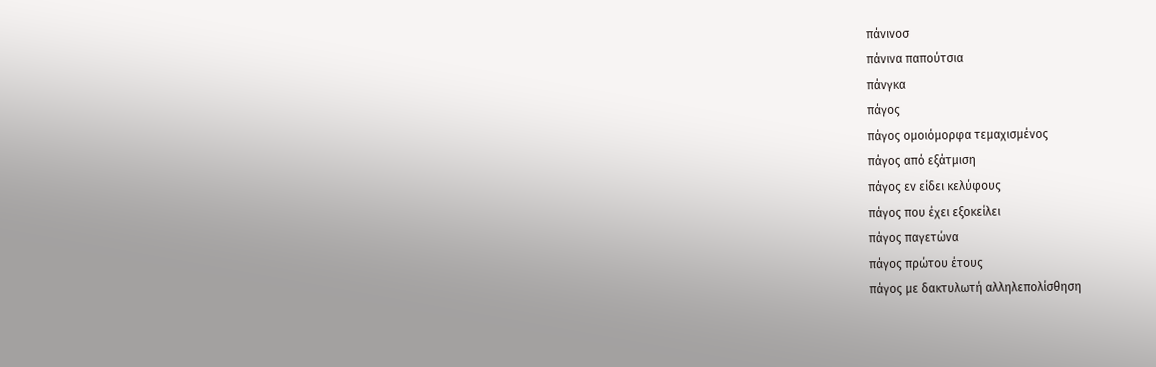πάνινοσ
πάνινα παπούτσια
πάνγκα
πάγος
πάγος ομοιόμορφα τεμαχισμένος
πάγος από εξάτμιση
πάγος εν είδει κελύφους
πάγος που έχει εξοκείλει
πάγος παγετώνα
πάγος πρώτου έτους
πάγος με δακτυλωτή αλληλεπολίσθηση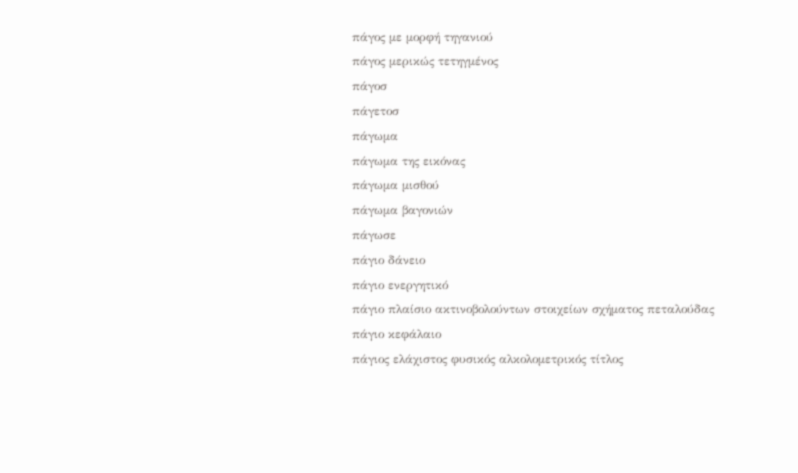πάγος με μορφή τηγανιού
πάγος μερικώς τετηγμένος
πάγοσ
πάγετοσ
πάγωμα
πάγωμα της εικόνας
πάγωμα μισθού
πάγωμα βαγονιών
πάγωσε
πάγιο δάνειο
πάγιο ενεργητικό
πάγιο πλαίσιο ακτινοβολούντων στοιχείων σχήματος πεταλούδας
πάγιο κεφάλαιο
πάγιος ελάχιστος φυσικός αλκολομετρικός τίτλος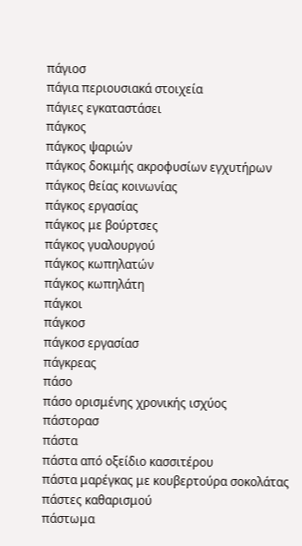πάγιοσ
πάγια περιουσιακά στοιχεία
πάγιες εγκαταστάσει
πάγκος
πάγκος ψαριών
πάγκος δοκιμής ακροφυσίων εγχυτήρων
πάγκος θείας κοινωνίας
πάγκος εργασίας
πάγκος με βούρτσες
πάγκος γυαλουργού
πάγκος κωπηλατών
πάγκος κωπηλάτη
πάγκοι
πάγκοσ
πάγκοσ εργασίασ
πάγκρεας
πάσο
πάσο ορισμένης χρονικής ισχύος
πάστορασ
πάστα
πάστα από οξείδιο κασσιτέρου
πάστα μαρέγκας με κουβερτούρα σοκολάτας
πάστες καθαρισμού
πάστωμα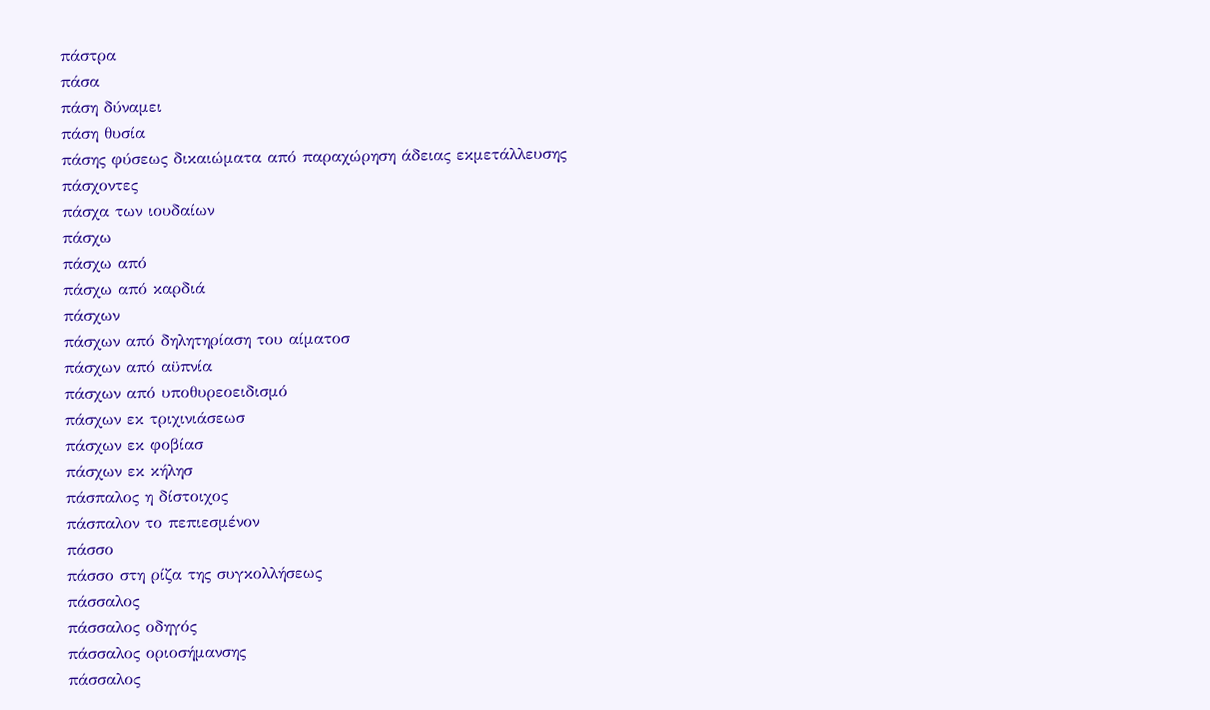πάστρα
πάσα
πάση δύναμει
πάση θυσία
πάσης φύσεως δικαιώματα από παραχώρηση άδειας εκμετάλλευσης
πάσχοντες
πάσχα των ιουδαίων
πάσχω
πάσχω από
πάσχω από καρδιά
πάσχων
πάσχων από δηλητηρίαση του αίματοσ
πάσχων από αϋπνία
πάσχων από υποθυρεοειδισμό
πάσχων εκ τριχινιάσεωσ
πάσχων εκ φοβίασ
πάσχων εκ κήλησ
πάσπαλος η δίστοιχος
πάσπαλον το πεπιεσμένον
πάσσο
πάσσο στη ρίζα της συγκολλήσεως
πάσσαλος
πάσσαλος οδηγός
πάσσαλος οριοσήμανσης
πάσσαλος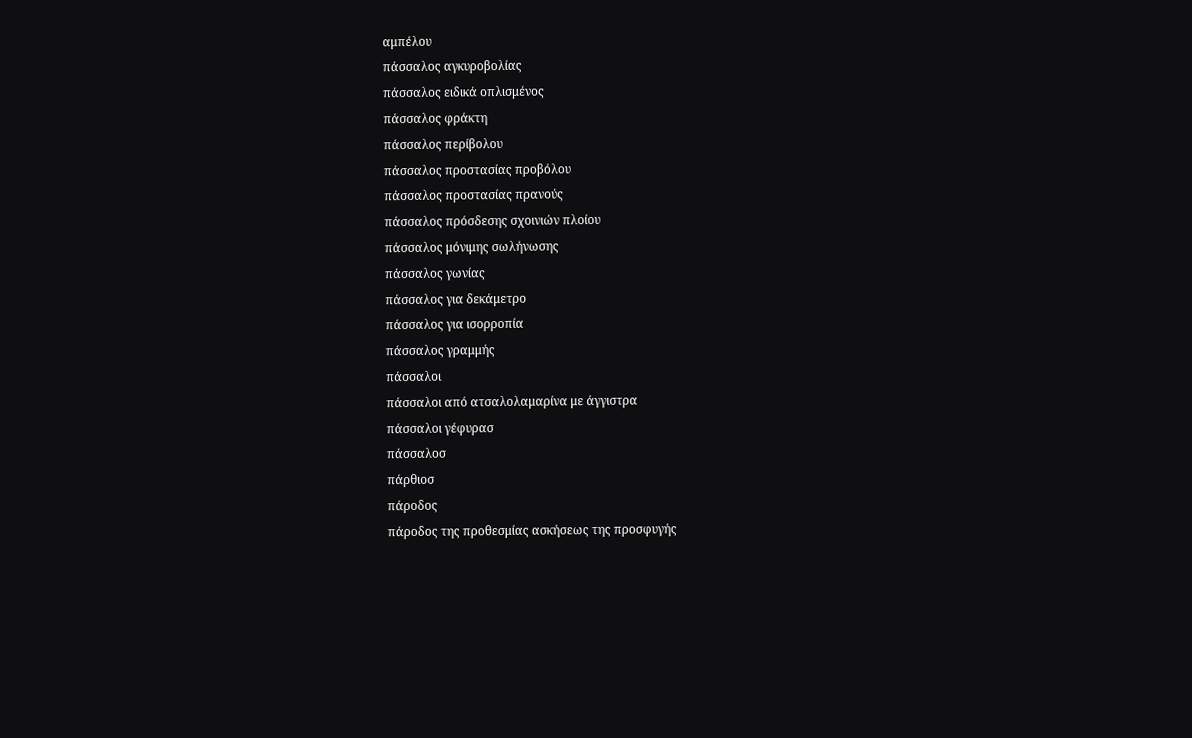αμπέλου
πάσσαλος αγκυροβολίας
πάσσαλος ειδικά οπλισμένος
πάσσαλος φράκτη
πάσσαλος περίβολου
πάσσαλος προστασίας προβόλου
πάσσαλος προστασίας πρανούς
πάσσαλος πρόσδεσης σχοινιών πλοίου
πάσσαλος μόνιμης σωλήνωσης
πάσσαλος γωνίας
πάσσαλος για δεκάμετρο
πάσσαλος για ισορροπία
πάσσαλος γραμμής
πάσσαλοι
πάσσαλοι από ατσαλολαμαρίνα με άγγιστρα
πάσσαλοι γέφυρασ
πάσσαλοσ
πάρθιοσ
πάροδος
πάροδος της προθεσμίας ασκήσεως της προσφυγής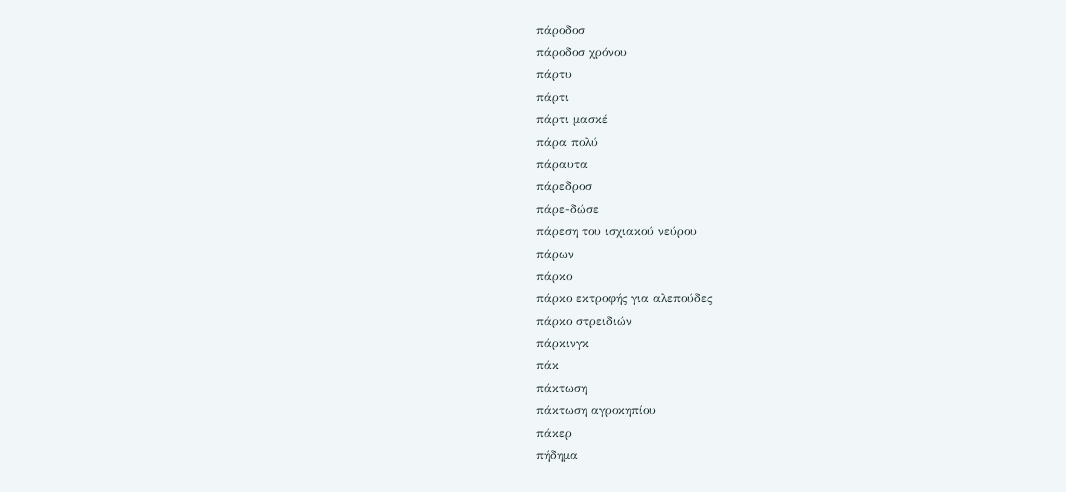πάροδοσ
πάροδοσ χρόνου
πάρτυ
πάρτι
πάρτι μασκέ
πάρα πολύ
πάραυτα
πάρεδροσ
πάρε-δώσε
πάρεση του ισχιακού νεύρου
πάρων
πάρκο
πάρκο εκτροφής για αλεπούδες
πάρκο στρειδιών
πάρκινγκ
πάκ
πάκτωση
πάκτωση αγροκηπίου
πάκερ
πήδημα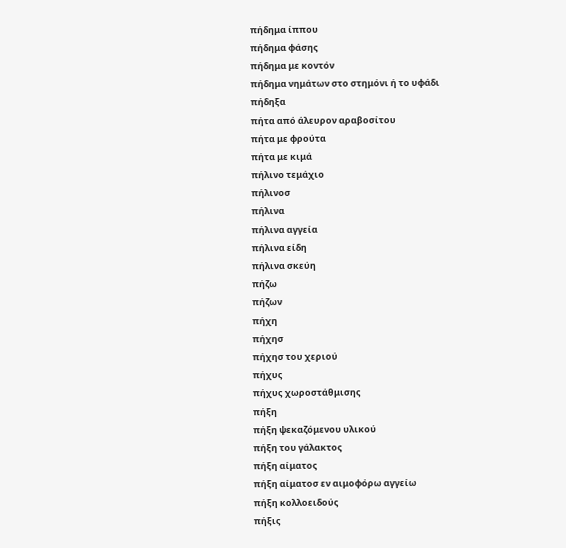πήδημα ίππου
πήδημα φάσης
πήδημα με κοντόν
πήδημα νημάτων στο στημόνι ή το υφάδι
πήδηξα
πήτα από άλευρον αραβοσίτου
πήτα με φρούτα
πήτα με κιμά
πήλινο τεμάχιο
πήλινοσ
πήλινα
πήλινα αγγεία
πήλινα είδη
πήλινα σκεύη
πήζω
πήζων
πήχη
πήχησ
πήχησ του χεριού
πήχυς
πήχυς χωροστάθμισης
πήξη
πήξη ψεκαζόμενου υλικού
πήξη του γάλακτος
πήξη αίματος
πήξη αίματοσ εν αιμοφόρω αγγείω
πήξη κολλοειδούς
πήξις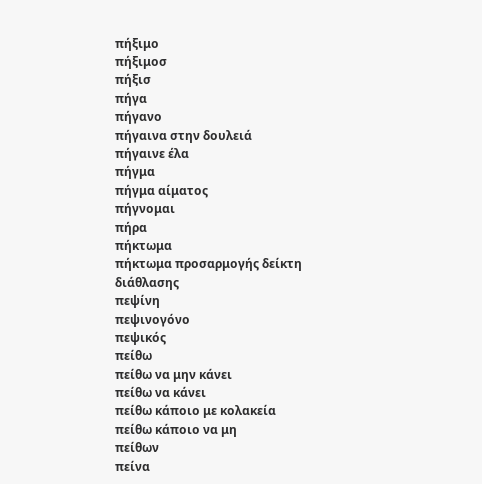πήξιμο
πήξιμοσ
πήξισ
πήγα
πήγανο
πήγαινα στην δουλειά
πήγαινε έλα
πήγμα
πήγμα αίματος
πήγνομαι
πήρα
πήκτωμα
πήκτωμα προσαρμογής δείκτη διάθλασης
πεψίνη
πεψινογόνο
πεψικός
πείθω
πείθω να μην κάνει
πείθω να κάνει
πείθω κάποιο με κολακεία
πείθω κάποιο να μη
πείθων
πείνα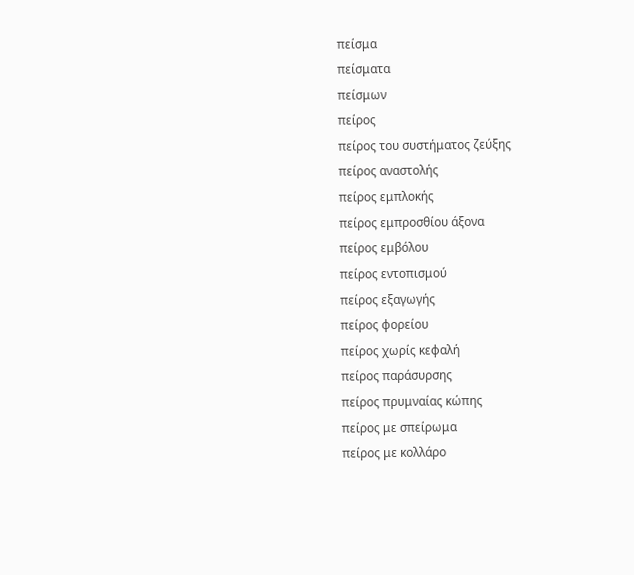πείσμα
πείσματα
πείσμων
πείρος
πείρος του συστήματος ζεύξης
πείρος αναστολής
πείρος εμπλοκής
πείρος εμπροσθίου άξονα
πείρος εμβόλου
πείρος εντοπισμού
πείρος εξαγωγής
πείρος φορείου
πείρος χωρίς κεφαλή
πείρος παράσυρσης
πείρος πρυμναίας κώπης
πείρος με σπείρωμα
πείρος με κολλάρο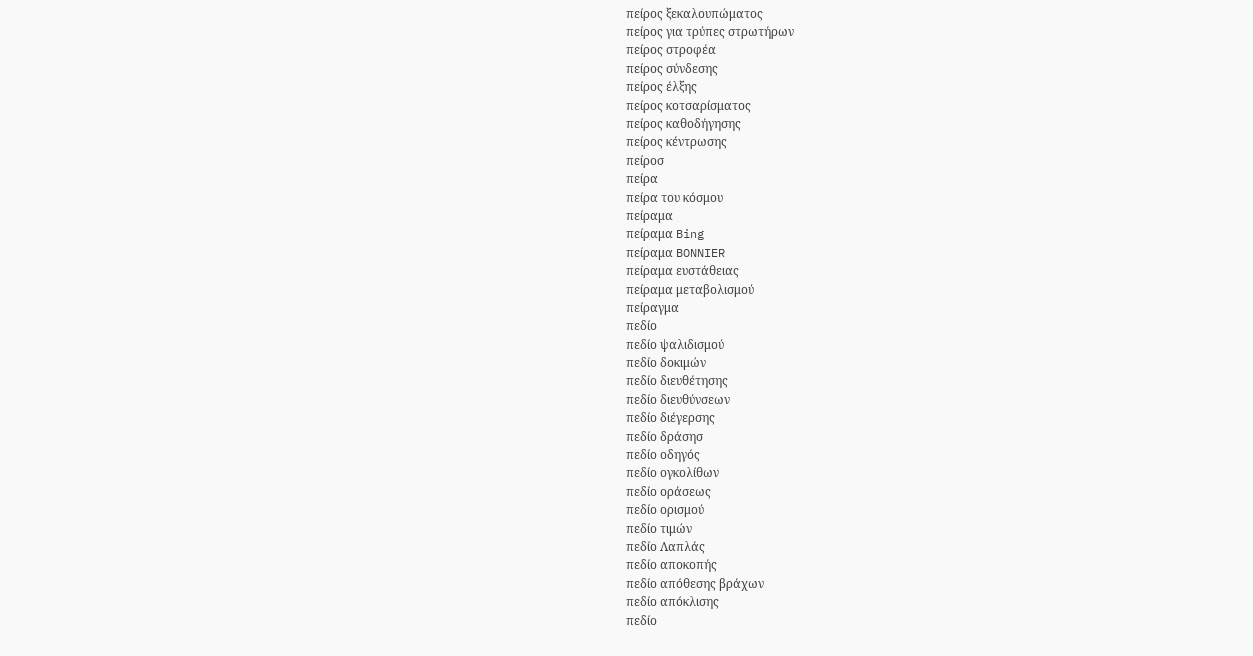πείρος ξεκαλουπώματος
πείρος για τρύπες στρωτήρων
πείρος στροφέα
πείρος σύνδεσης
πείρος έλξης
πείρος κοτσαρίσματος
πείρος καθοδήγησης
πείρος κέντρωσης
πείροσ
πείρα
πείρα του κόσμου
πείραμα
πείραμα Bing
πείραμα BONNIER
πείραμα ευστάθειας
πείραμα μεταβολισμού
πείραγμα
πεδίο
πεδίο ψαλιδισμού
πεδίο δοκιμών
πεδίο διευθέτησης
πεδίο διευθύνσεων
πεδίο διέγερσης
πεδίο δράσησ
πεδίο οδηγός
πεδίο ογκολίθων
πεδίο οράσεως
πεδίο ορισμού
πεδίο τιμών
πεδίο Λαπλάς
πεδίο αποκοπής
πεδίο απόθεσης βράχων
πεδίο απόκλισης
πεδίο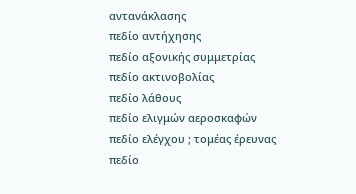αντανάκλασης
πεδίο αντήχησης
πεδίο αξονικής συμμετρίας
πεδίο ακτινοβολίας
πεδίο λάθους
πεδίο ελιγμών αεροσκαφών
πεδίο ελέγχου ; τομέας έρευνας
πεδίο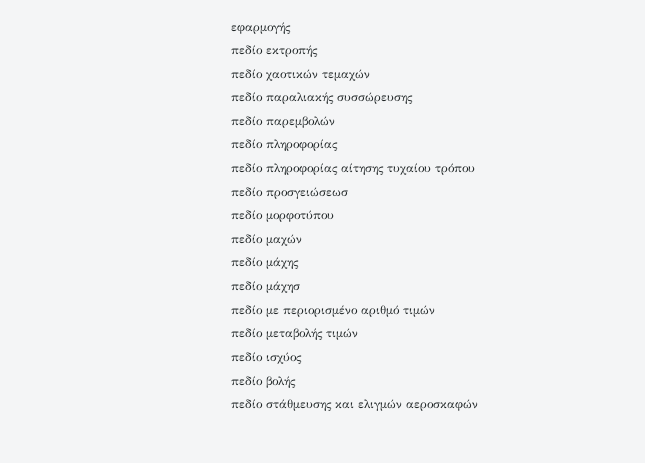εφαρμογής
πεδίο εκτροπής
πεδίο χαοτικών τεμαχών
πεδίο παραλιακής συσσώρευσης
πεδίο παρεμβολών
πεδίο πληροφορίας
πεδίο πληροφορίας αίτησης τυχαίου τρόπου
πεδίο προσγειώσεωσ
πεδίο μορφοτύπου
πεδίο μαχών
πεδίο μάχης
πεδίο μάχησ
πεδίο με περιορισμένο αριθμό τιμών
πεδίο μεταβολής τιμών
πεδίο ισχύος
πεδίο βολής
πεδίο στάθμευσης και ελιγμών αεροσκαφών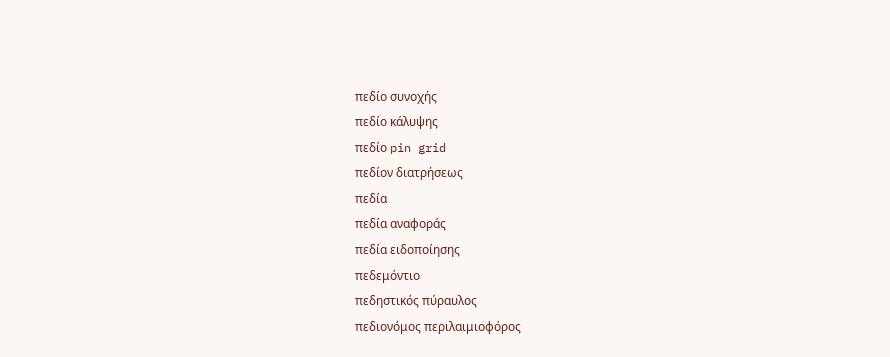πεδίο συνοχής
πεδίο κάλυψης
πεδίο pin grid
πεδίον διατρήσεως
πεδία
πεδία αναφοράς
πεδία ειδοποίησης
πεδεμόντιο
πεδηστικός πύραυλος
πεδιονόμος περιλαιμιοφόρος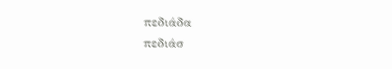πεδιάδα
πεδιάσ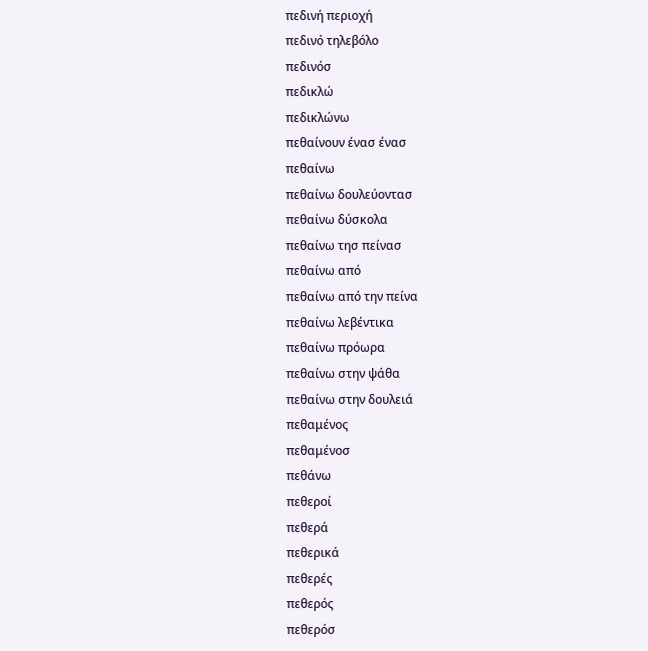πεδινή περιοχή
πεδινό τηλεβόλο
πεδινόσ
πεδικλώ
πεδικλώνω
πεθαίνουν ένασ ένασ
πεθαίνω
πεθαίνω δουλεύοντασ
πεθαίνω δύσκολα
πεθαίνω τησ πείνασ
πεθαίνω από
πεθαίνω από την πείνα
πεθαίνω λεβέντικα
πεθαίνω πρόωρα
πεθαίνω στην ψάθα
πεθαίνω στην δουλειά
πεθαμένος
πεθαμένοσ
πεθάνω
πεθεροί
πεθερά
πεθερικά
πεθερές
πεθερός
πεθερόσ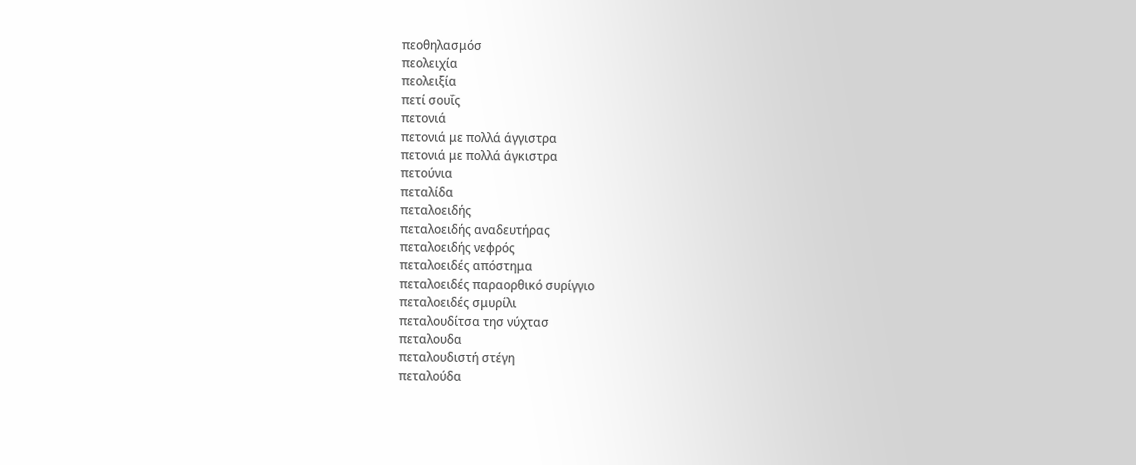πεοθηλασμόσ
πεολειχία
πεολειξία
πετί σουΐς
πετονιά
πετονιά με πολλά άγγιστρα
πετονιά με πολλά άγκιστρα
πετούνια
πεταλίδα
πεταλοειδής
πεταλοειδής αναδευτήρας
πεταλοειδής νεφρός
πεταλοειδές απόστημα
πεταλοειδές παραορθικό συρίγγιο
πεταλοειδές σμυρίλι
πεταλουδίτσα τησ νύχτασ
πεταλουδα
πεταλουδιστή στέγη
πεταλούδα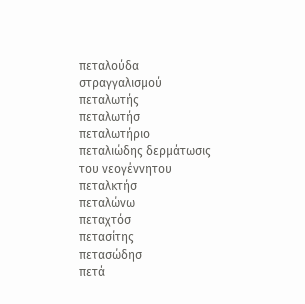πεταλούδα στραγγαλισμού
πεταλωτής
πεταλωτήσ
πεταλωτήριο
πεταλιώδης δερμάτωσις του νεογέννητου
πεταλκτήσ
πεταλώνω
πεταχτόσ
πετασίτης
πετασώδησ
πετά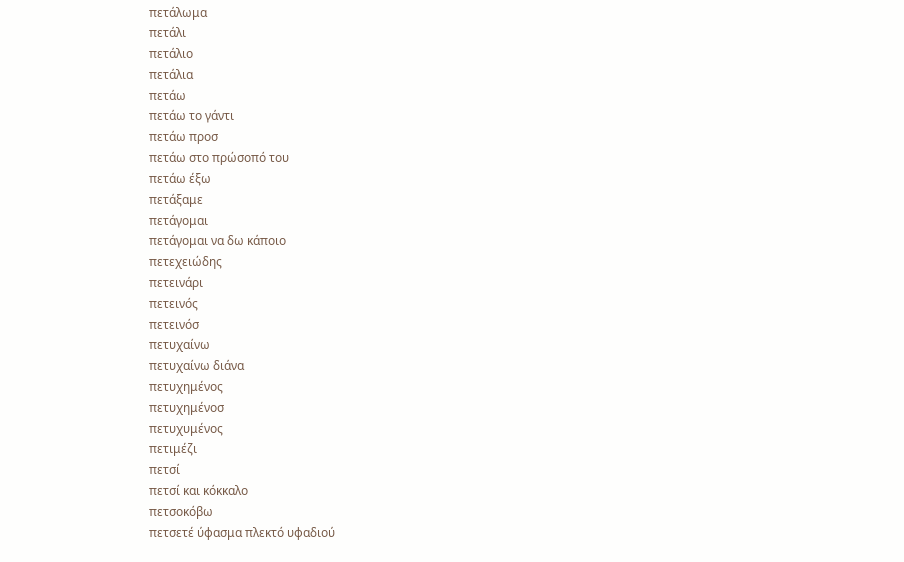πετάλωμα
πετάλι
πετάλιο
πετάλια
πετάω
πετάω το γάντι
πετάω προσ
πετάω στο πρώσοπό του
πετάω έξω
πετάξαμε
πετάγομαι
πετάγομαι να δω κάποιο
πετεχειώδης
πετεινάρι
πετεινός
πετεινόσ
πετυχαίνω
πετυχαίνω διάνα
πετυχημένος
πετυχημένοσ
πετυχυμένος
πετιμέζι
πετσί
πετσί και κόκκαλο
πετσοκόβω
πετσετέ ύφασμα πλεκτό υφαδιού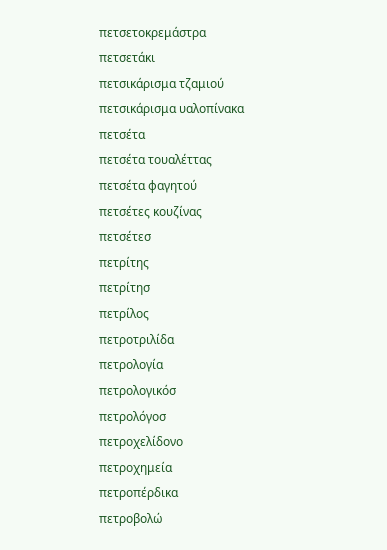πετσετοκρεμάστρα
πετσετάκι
πετσικάρισμα τζαμιού
πετσικάρισμα υαλοπίνακα
πετσέτα
πετσέτα τουαλέττας
πετσέτα φαγητού
πετσέτες κουζίνας
πετσέτεσ
πετρίτης
πετρίτησ
πετρίλος
πετροτριλίδα
πετρολογία
πετρολογικόσ
πετρολόγοσ
πετροχελίδονο
πετροχημεία
πετροπέρδικα
πετροβολώ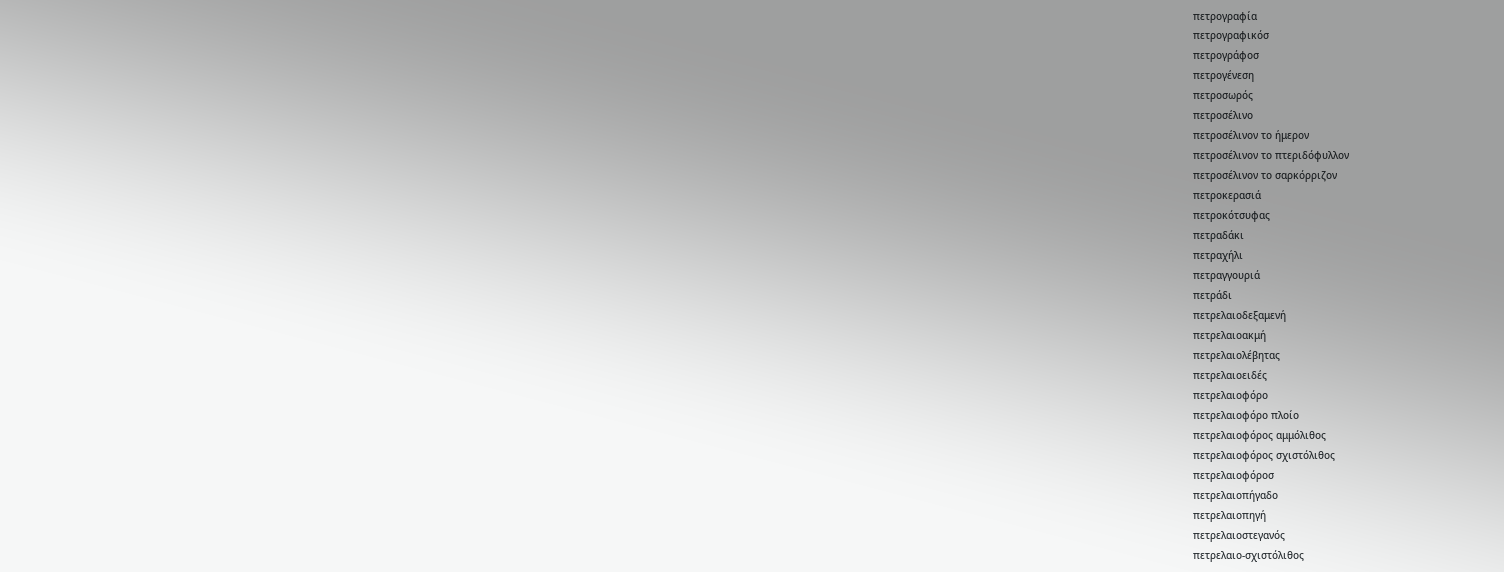πετρογραφία
πετρογραφικόσ
πετρογράφοσ
πετρογένεση
πετροσωρός
πετροσέλινο
πετροσέλινον το ήμερον
πετροσέλινον το πτεριδόφυλλον
πετροσέλινον το σαρκόρριζον
πετροκερασιά
πετροκότσυφας
πετραδάκι
πετραχήλι
πετραγγουριά
πετράδι
πετρελαιοδεξαμενή
πετρελαιοακμή
πετρελαιολέβητας
πετρελαιοειδές
πετρελαιοφόρο
πετρελαιοφόρο πλοίο
πετρελαιοφόρος αμμόλιθος
πετρελαιοφόρος σχιστόλιθος
πετρελαιοφόροσ
πετρελαιοπήγαδο
πετρελαιοπηγή
πετρελαιοστεγανός
πετρελαιο-σχιστόλιθος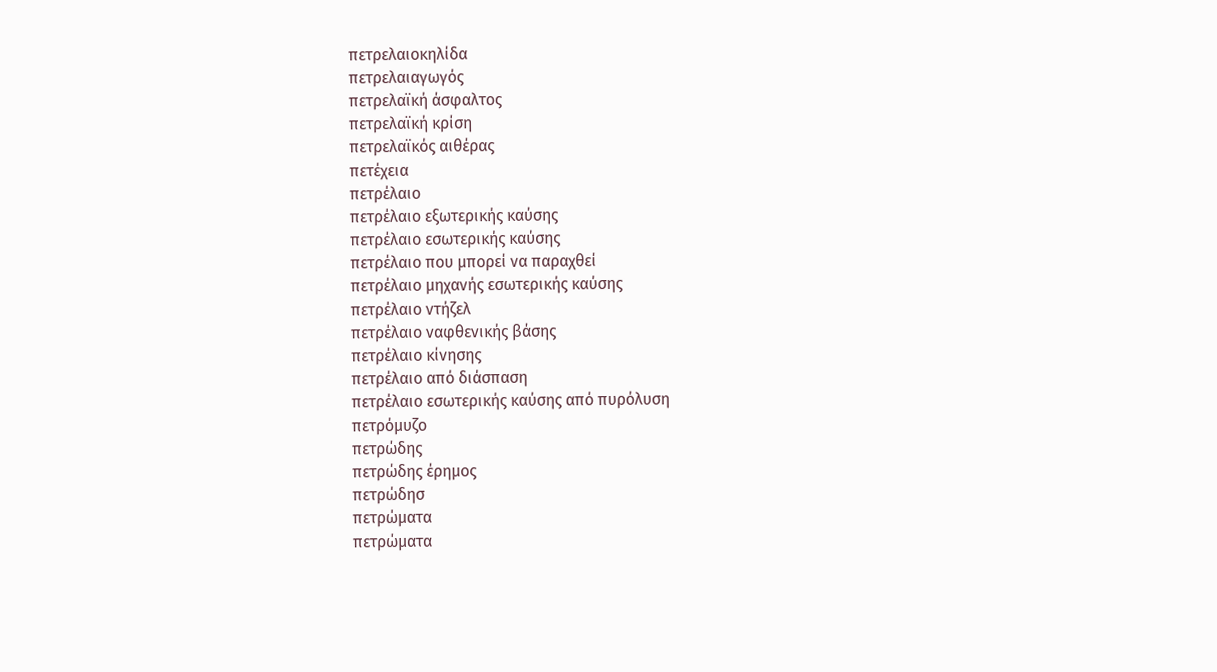πετρελαιοκηλίδα
πετρελαιαγωγός
πετρελαϊκή άσφαλτος
πετρελαϊκή κρίση
πετρελαϊκός αιθέρας
πετέχεια
πετρέλαιο
πετρέλαιο εξωτερικής καύσης
πετρέλαιο εσωτερικής καύσης
πετρέλαιο που μπορεί να παραχθεί
πετρέλαιο μηχανής εσωτερικής καύσης
πετρέλαιο ντήζελ
πετρέλαιο ναφθενικής βάσης
πετρέλαιο κίνησης
πετρέλαιo από διάσπαση
πετρέλαιo εσωτερικής καύσης από πυρόλυση
πετρόμυζο
πετρώδης
πετρώδης έρημος
πετρώδησ
πετρώματα
πετρώματα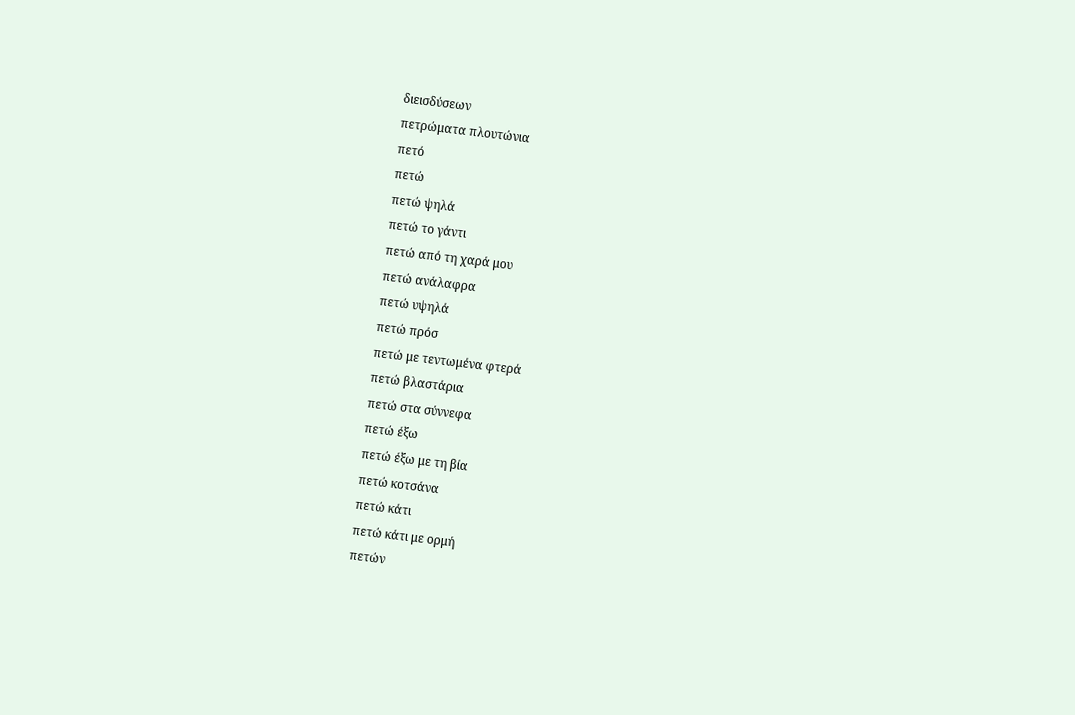διεισδύσεων
πετρώματα πλουτώνια
πετό
πετώ
πετώ ψηλά
πετώ το γάντι
πετώ από τη χαρά μου
πετώ ανάλαφρα
πετώ υψηλά
πετώ πρόσ
πετώ με τεντωμένα φτερά
πετώ βλαστάρια
πετώ στα σύννεφα
πετώ έξω
πετώ έξω με τη βία
πετώ κοτσάνα
πετώ κάτι
πετώ κάτι με ορμή
πετών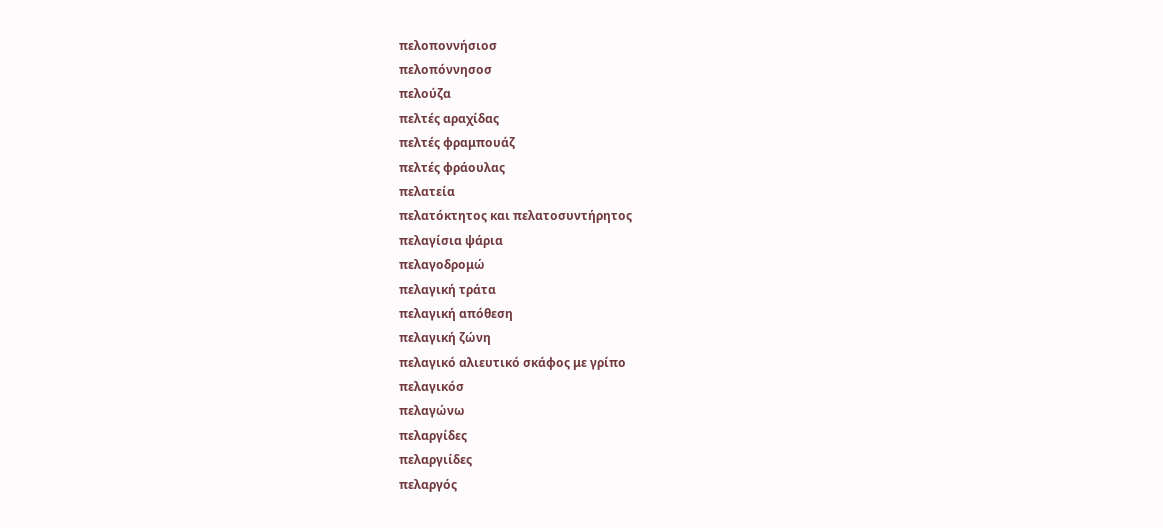πελοποννήσιοσ
πελοπόννησοσ
πελούζα
πελτές αραχίδας
πελτές φραμπουάζ
πελτές φράουλας
πελατεία
πελατόκτητος και πελατοσυντήρητος
πελαγίσια ψάρια
πελαγοδρομώ
πελαγική τράτα
πελαγική απόθεση
πελαγική ζώνη
πελαγικό αλιευτικό σκάφος με γρίπο
πελαγικόσ
πελαγώνω
πελαργίδες
πελαργιίδες
πελαργός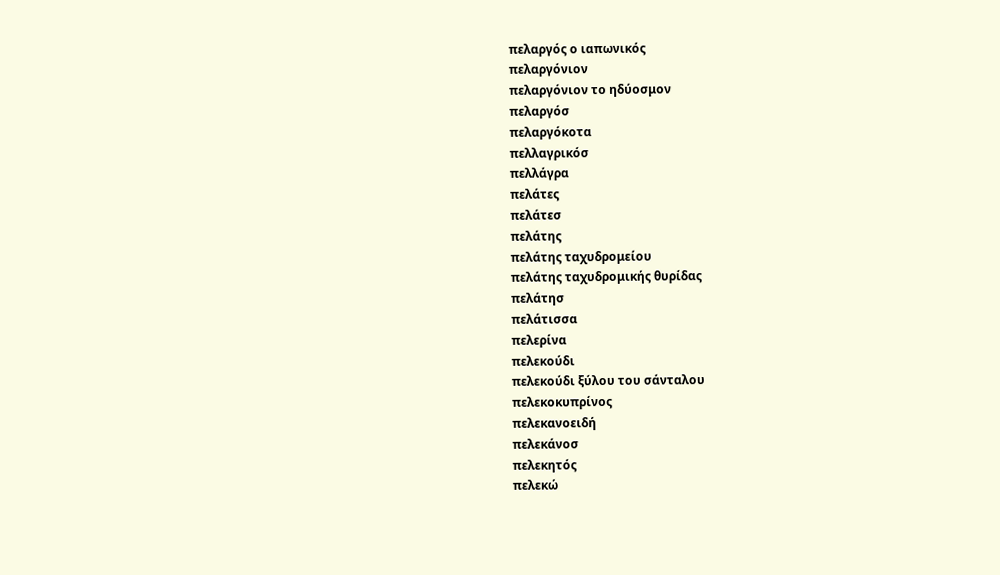πελαργός ο ιαπωνικός
πελαργόνιον
πελαργόνιον το ηδύοσμον
πελαργόσ
πελαργόκοτα
πελλαγρικόσ
πελλάγρα
πελάτες
πελάτεσ
πελάτης
πελάτης ταχυδρομείου
πελάτης ταχυδρομικής θυρίδας
πελάτησ
πελάτισσα
πελερίνα
πελεκούδι
πελεκούδι ξύλου του σάνταλου
πελεκοκυπρίνος
πελεκανοειδή
πελεκάνοσ
πελεκητός
πελεκώ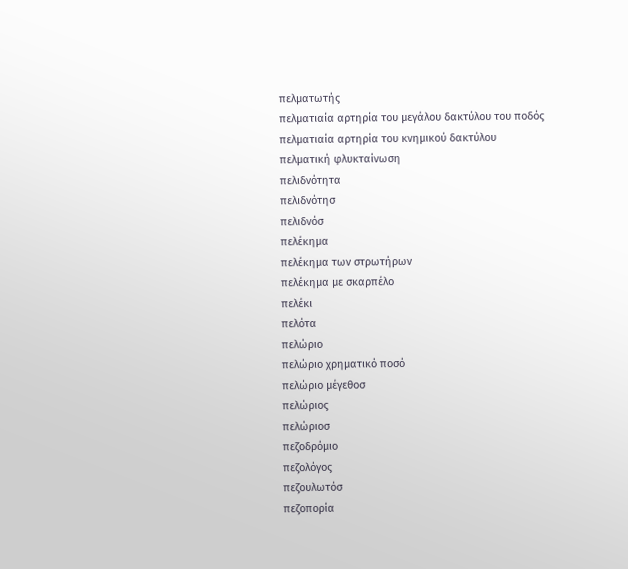πελματωτής
πελματιαία αρτηρία του μεγάλου δακτύλου του ποδός
πελματιαία αρτηρία του κνημικού δακτύλου
πελματική φλυκταίνωση
πελιδνότητα
πελιδνότησ
πελιδνόσ
πελέκημα
πελέκημα των στρωτήρων
πελέκημα με σκαρπέλο
πελέκι
πελότα
πελώριο
πελώριο χρηματικό ποσό
πελώριο μέγεθοσ
πελώριος
πελώριοσ
πεζοδρόμιο
πεζολόγος
πεζουλωτόσ
πεζοπορία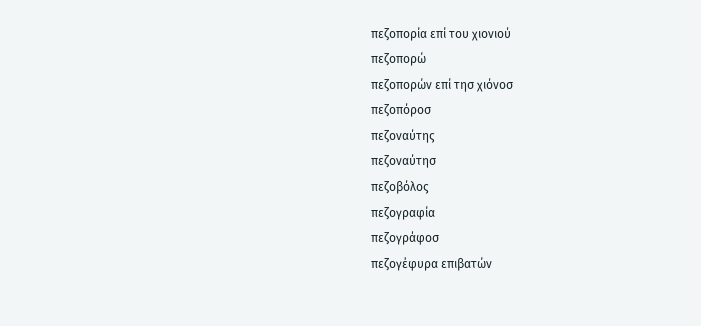πεζοπορία επί του χιονιού
πεζοπορώ
πεζοπορών επί τησ χιόνοσ
πεζοπόροσ
πεζοναύτης
πεζοναύτησ
πεζοβόλος
πεζογραφία
πεζογράφοσ
πεζογέφυρα επιβατών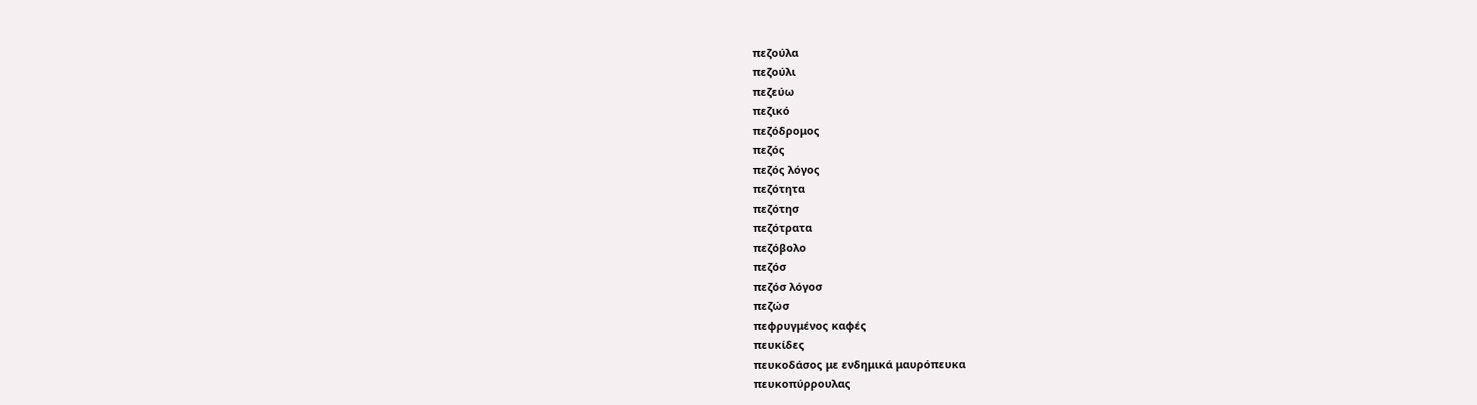πεζούλα
πεζούλι
πεζεύω
πεζικό
πεζόδρομος
πεζός
πεζός λόγος
πεζότητα
πεζότησ
πεζότρατα
πεζόβολο
πεζόσ
πεζόσ λόγοσ
πεζώσ
πεφρυγμένος καφές
πευκίδες
πευκοδάσος με ενδημικά μαυρόπευκα
πευκοπύρρουλας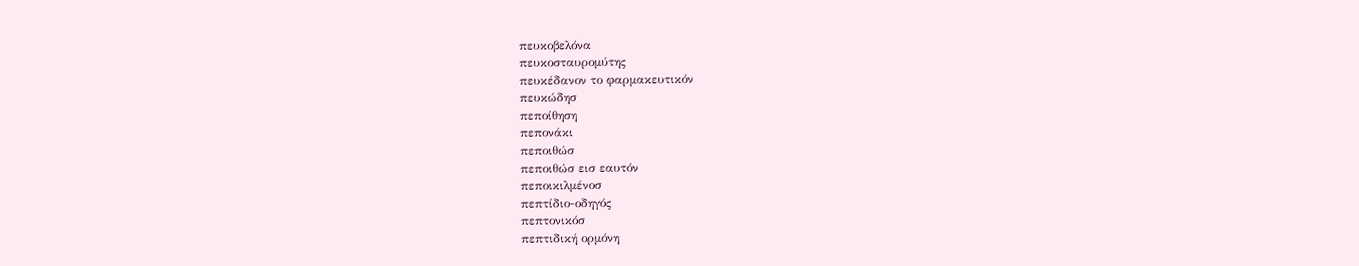πευκοβελόνα
πευκοσταυρομύτης
πευκέδανον το φαρμακευτικόν
πευκώδησ
πεποίθηση
πεπονάκι
πεποιθώσ
πεποιθώσ εισ εαυτόν
πεποικιλμένοσ
πεπτίδιο-οδηγός
πεπτονικόσ
πεπτιδική ορμόνη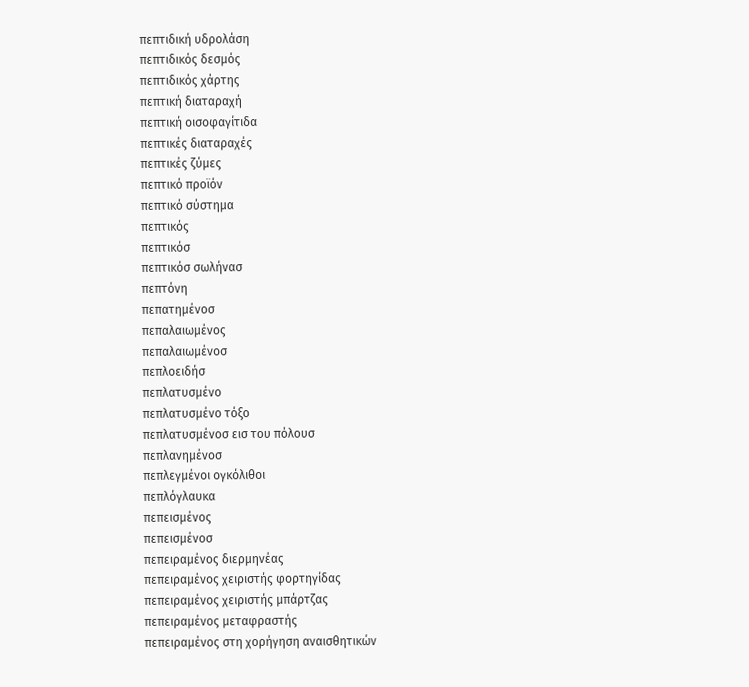πεπτιδική υδρολάση
πεπτιδικός δεσμός
πεπτιδικός χάρτης
πεπτική διαταραχή
πεπτική οισοφαγίτιδα
πεπτικές διαταραχές
πεπτικές ζύμες
πεπτικό προϊόν
πεπτικό σύστημα
πεπτικός
πεπτικόσ
πεπτικόσ σωλήνασ
πεπτόνη
πεπατημένοσ
πεπαλαιωμένος
πεπαλαιωμένοσ
πεπλοειδήσ
πεπλατυσμένο
πεπλατυσμένο τόξο
πεπλατυσμένοσ εισ του πόλουσ
πεπλανημένοσ
πεπλεγμένοι ογκόλιθοι
πεπλόγλαυκα
πεπεισμένος
πεπεισμένοσ
πεπειραμένος διερμηνέας
πεπειραμένος χειριστής φορτηγίδας
πεπειραμένος χειριστής μπάρτζας
πεπειραμένος μεταφραστής
πεπειραμένος στη χορήγηση αναισθητικών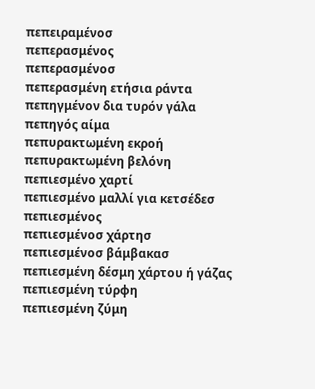πεπειραμένοσ
πεπερασμένος
πεπερασμένοσ
πεπερασμένη ετήσια ράντα
πεπηγμένον δια τυρόν γάλα
πεπηγός αίμα
πεπυρακτωμένη εκροή
πεπυρακτωμένη βελόνη
πεπιεσμένο χαρτί
πεπιεσμένο μαλλί για κετσέδεσ
πεπιεσμένος
πεπιεσμένοσ χάρτησ
πεπιεσμένοσ βάμβακασ
πεπιεσμένη δέσμη χάρτου ή γάζας
πεπιεσμένη τύρφη
πεπιεσμένη ζύμη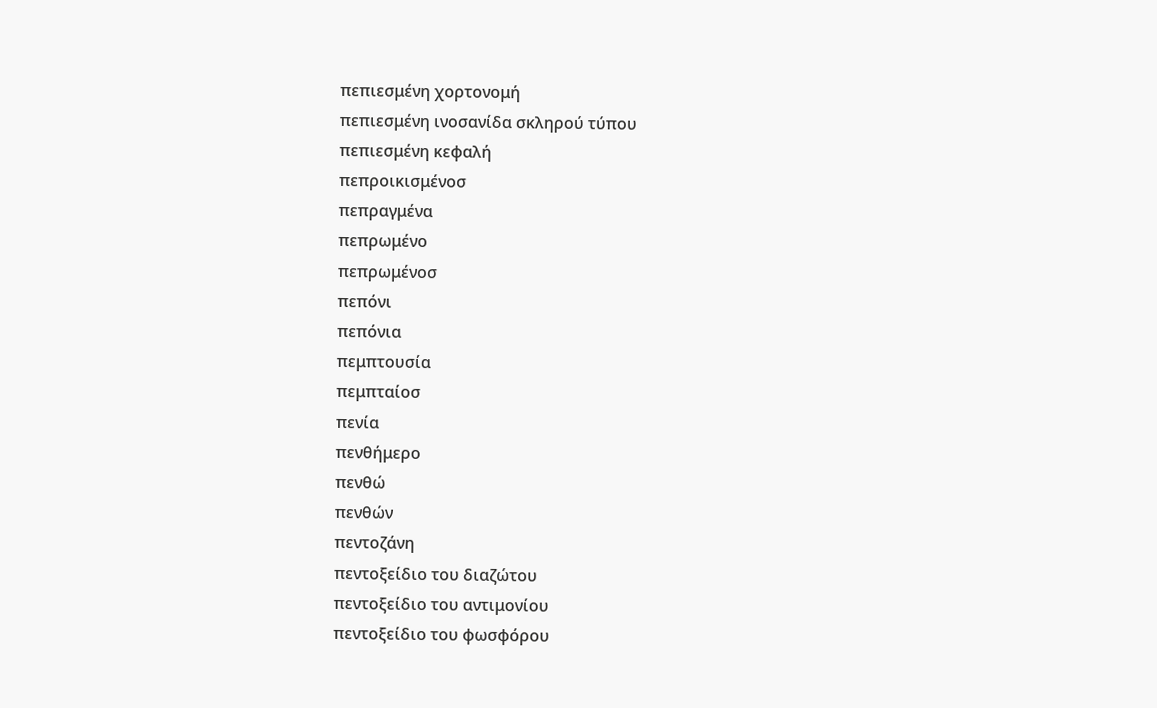πεπιεσμένη χορτονομή
πεπιεσμένη ινοσανίδα σκληρού τύπου
πεπιεσμένη κεφαλή
πεπροικισμένοσ
πεπραγμένα
πεπρωμένο
πεπρωμένοσ
πεπόνι
πεπόνια
πεμπτουσία
πεμπταίοσ
πενία
πενθήμερο
πενθώ
πενθών
πεντοζάνη
πεντοξείδιο του διαζώτου
πεντοξείδιο του αντιμονίου
πεντοξείδιο του φωσφόρου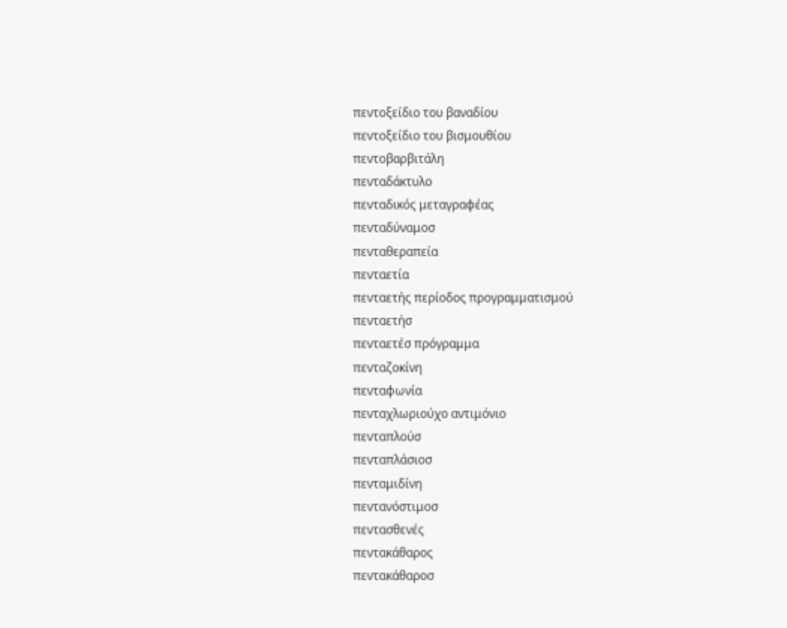πεντοξείδιο του βαναδίου
πεντοξείδιο του βισμουθίου
πεντοβαρβιτάλη
πενταδάκτυλο
πενταδικός μεταγραφέας
πενταδύναμοσ
πενταθεραπεία
πενταετία
πενταετής περίοδος προγραμματισμού
πενταετήσ
πενταετέσ πρόγραμμα
πενταζοκίνη
πενταφωνία
πενταχλωριούχο αντιμόνιο
πενταπλούσ
πενταπλάσιοσ
πενταμιδίνη
πεντανόστιμοσ
πεντασθενές
πεντακάθαρος
πεντακάθαροσ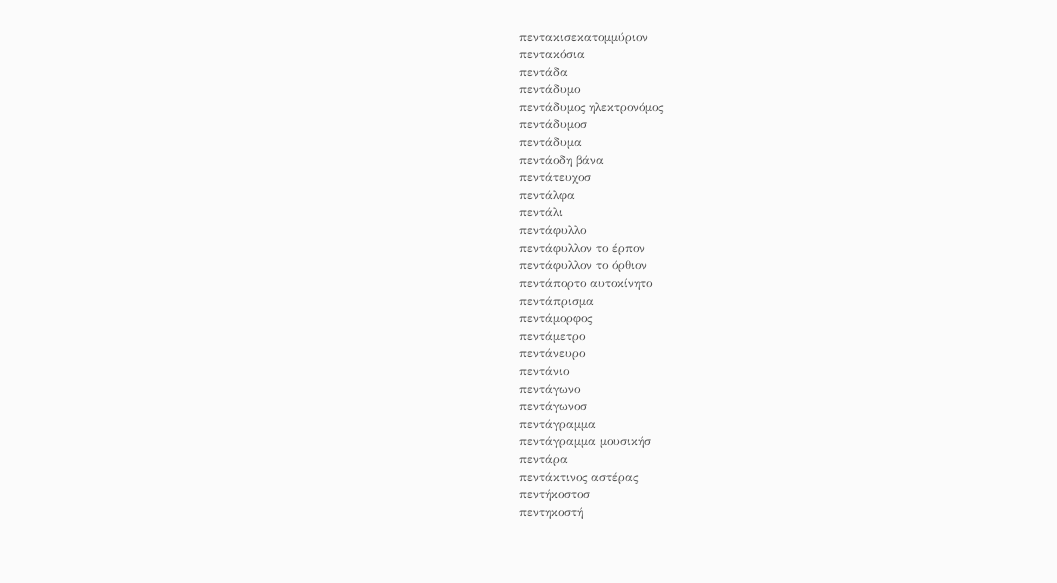πεντακισεκατομμύριον
πεντακόσια
πεντάδα
πεντάδυμο
πεντάδυμος ηλεκτρονόμος
πεντάδυμοσ
πεντάδυμα
πεντάοδη βάνα
πεντάτευχοσ
πεντάλφα
πεντάλι
πεντάφυλλο
πεντάφυλλον το έρπον
πεντάφυλλον το όρθιον
πεντάπορτο αυτοκίνητο
πεντάπρισμα
πεντάμορφος
πεντάμετρο
πεντάνευρο
πεντάνιο
πεντάγωνο
πεντάγωνοσ
πεντάγραμμα
πεντάγραμμα μουσικήσ
πεντάρα
πεντάκτινος αστέρας
πεντήκοστοσ
πεντηκοστή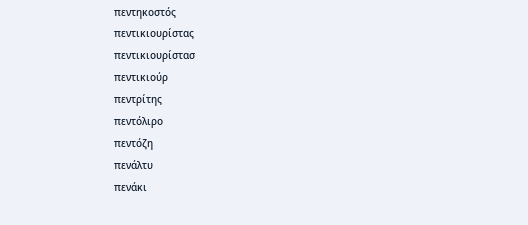πεντηκοστός
πεντικιουρίστας
πεντικιουρίστασ
πεντικιούρ
πεντρίτης
πεντόλιρο
πεντόζη
πενάλτυ
πενάκι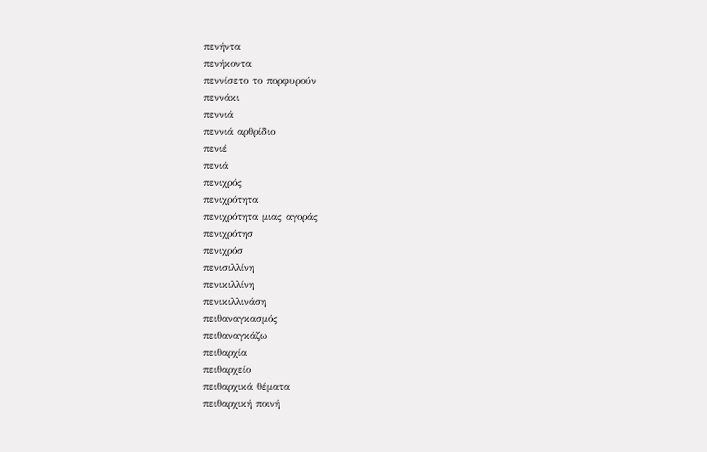πενήντα
πενήκοντα
πεννίσετο το πορφυρούν
πεννάκι
πεννιά
πεννιά αρθρίδιο
πενιέ
πενιά
πενιχρός
πενιχρότητα
πενιχρότητα μιας αγοράς
πενιχρότησ
πενιχρόσ
πενισιλλίνη
πενικιλλίνη
πενικιλλινάση
πειθαναγκασμός
πειθαναγκάζω
πειθαρχία
πειθαρχείο
πειθαρχικά θέματα
πειθαρχική ποινή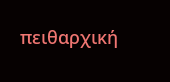πειθαρχική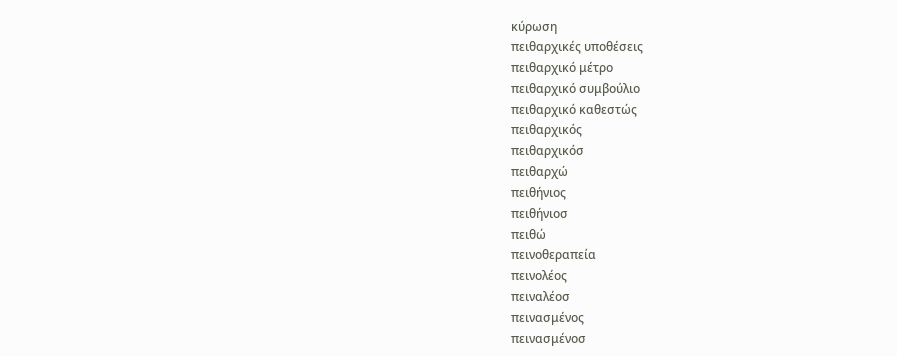κύρωση
πειθαρχικές υποθέσεις
πειθαρχικό μέτρο
πειθαρχικό συμβούλιο
πειθαρχικό καθεστώς
πειθαρχικός
πειθαρχικόσ
πειθαρχώ
πειθήνιος
πειθήνιοσ
πειθώ
πεινοθεραπεία
πεινολέος
πειναλέοσ
πεινασμένος
πεινασμένοσ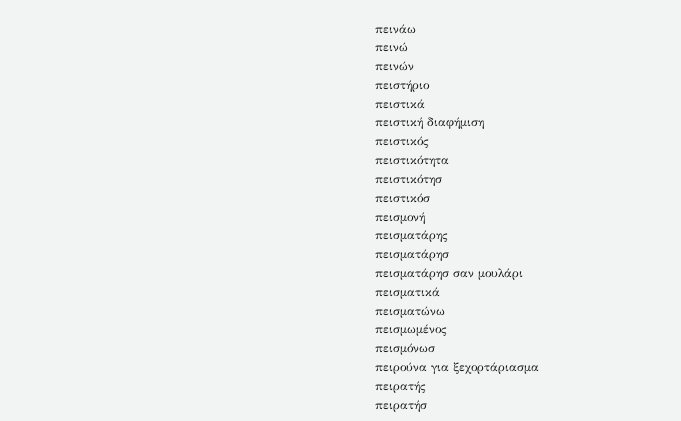πεινάω
πεινώ
πεινών
πειστήριο
πειστικά
πειστική διαφήμιση
πειστικός
πειστικότητα
πειστικότησ
πειστικόσ
πεισμονή
πεισματάρης
πεισματάρησ
πεισματάρησ σαν μουλάρι
πεισματικά
πεισματώνω
πεισμωμένος
πεισμόνωσ
πειρούνα για ξεχορτάριασμα
πειρατής
πειρατήσ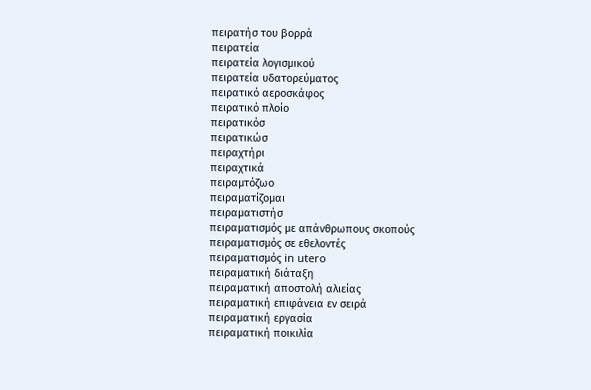πειρατήσ του βορρά
πειρατεία
πειρατεία λογισμικού
πειρατεία υδατορεύματος
πειρατικό αεροσκάφος
πειρατικό πλοίο
πειρατικόσ
πειρατικώσ
πειραχτήρι
πειραχτικά
πειραμτόζωο
πειραματίζομαι
πειραματιστήσ
πειραματισμός με απάνθρωπους σκοπούς
πειραματισμός σε εθελοντές
πειραματισμός in utero
πειραματική διάταξη
πειραματική αποστολή αλιείας
πειραματική επιφάνεια εν σειρά
πειραματική εργασία
πειραματική ποικιλία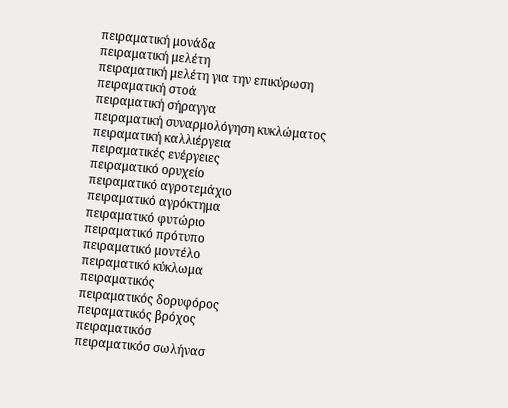πειραματική μονάδα
πειραματική μελέτη
πειραματική μελέτη για την επικύρωση
πειραματική στοά
πειραματική σήραγγα
πειραματική συναρμολόγηση κυκλώματος
πειραματική καλλιέργεια
πειραματικές ενέργειες
πειραματικό ορυχείο
πειραματικό αγροτεμάχιο
πειραματικό αγρόκτημα
πειραματικό φυτώριο
πειραματικό πρότυπο
πειραματικό μοντέλο
πειραματικό κύκλωμα
πειραματικός
πειραματικός δορυφόρος
πειραματικός βρόχος
πειραματικόσ
πειραματικόσ σωλήνασ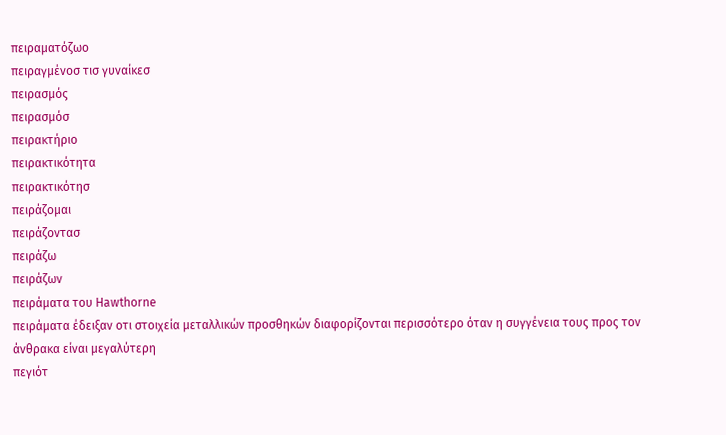πειραματόζωο
πειραγμένοσ τισ γυναίκεσ
πειρασμός
πειρασμόσ
πειρακτήριο
πειρακτικότητα
πειρακτικότησ
πειράζομαι
πειράζοντασ
πειράζω
πειράζων
πειράματα του Hawthorne
πειράματα έδειξαν οτι στοιχεία μεταλλικών προσθηκών διαφορίζονται περισσότερο όταν η συγγένεια τους προς τον άνθρακα είναι μεγαλύτερη
πεγιότ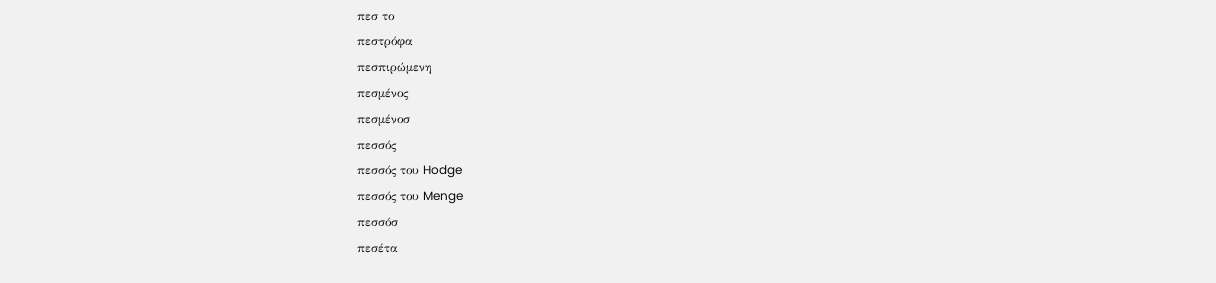πεσ το
πεστρόφα
πεσπιρώμενη
πεσμένος
πεσμένοσ
πεσσός
πεσσός του Hodge
πεσσός του Menge
πεσσόσ
πεσέτα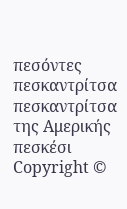πεσόντες
πεσκαντρίτσα
πεσκαντρίτσα της Αμερικής
πεσκέσι
Copyright ©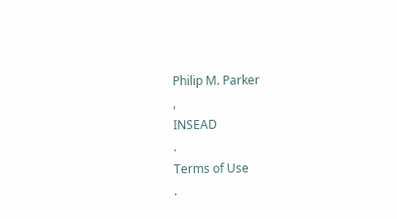Philip M. Parker
,
INSEAD
.
Terms of Use
.